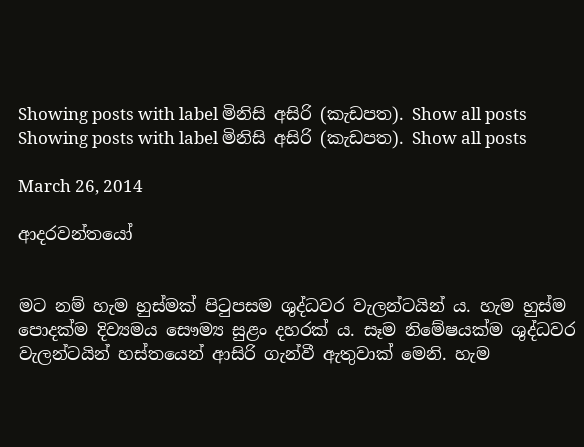Showing posts with label මිනිසි අසිරි (කැඩපත). Show all posts
Showing posts with label මිනිසි අසිරි (කැඩපත). Show all posts

March 26, 2014

ආදරවන්තයෝ


මට නම් හැම හුස්මක් පිටුපසම ශුද්ධවර වැලන්ටයින් ය. හැම හුස්ම පොදක්ම දිව්‍යමය සෞම්‍ය සුළං දහරක් ය. සෑම නිමේෂයක්ම ශුද්ධවර වැලන්ටයින් හස්තයෙන් ආසිරි ගැන්වී ඇතුවාක් මෙනි. හැම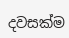දවසක්ම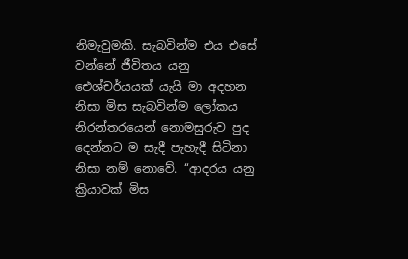නිමැවුමකි. සැබවින්ම එය එසේ වන්නේ ජීවිතය යනු ඓශ්චර්යයක් යැයි මා අදහන නිසා මිස සැබවින්ම ලෝකය නිරන්තරයෙන් නොමසුරුව පුද දෙන්නට ම සැදී පැහැදී සිටිනා නිසා නම් නොවේ. ‘‘ආදරය යනු ක්‍රියාවක් මිස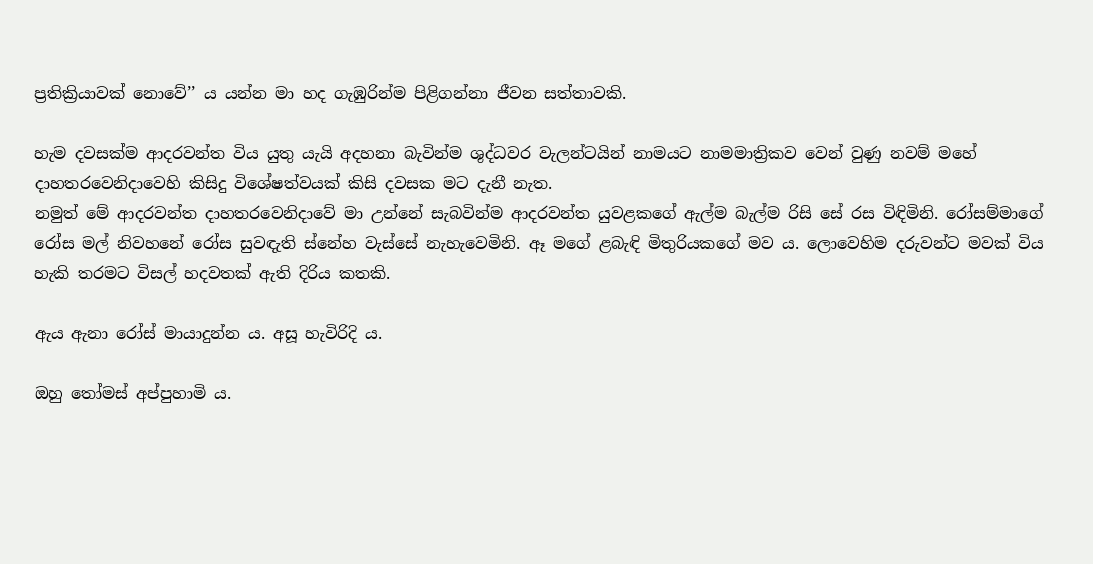ප්‍රතික්‍රියාවක් නොවේ’’ ය යන්න මා හද ගැඹුරින්ම පිළිගන්නා ජීවන සත්තාවකි.

හැම දවසක්ම ආදරවන්ත විය යුතු යැයි අදහනා බැවින්ම ශුද්ධවර වැලන්ටයින් නාමයට නාමමාත්‍රිකව වෙන් වුණු නවම් මහේ දාහතරවෙනිදාවෙහි කිසිදු විශේෂත්වයක් කිසි දවසක මට දැනී නැත.
නමුත් මේ ආදරවන්ත දාහතරවෙනිදාවේ මා උන්නේ සැබවින්ම ආදරවන්ත යුවළකගේ ඇල්ම බැල්ම රිසි සේ රස විඳිමිනි. රෝසම්මාගේ රෝස මල් නිවහනේ රෝස සුවඳැති ස්නේහ වැස්සේ නැහැවෙමිනි. ඈ මගේ ළබැඳි මිතුරියකගේ මව ය. ලොවෙහිම දරුවන්ට මවක් විය හැකි තරමට විසල් හදවතක් ඇති දිරිය කතකි.

ඇය ඇනා රෝස් මායාදුන්න ය. අසූ හැවිරිදි ය.

ඔහු තෝමස් අප්පුහාමි ය.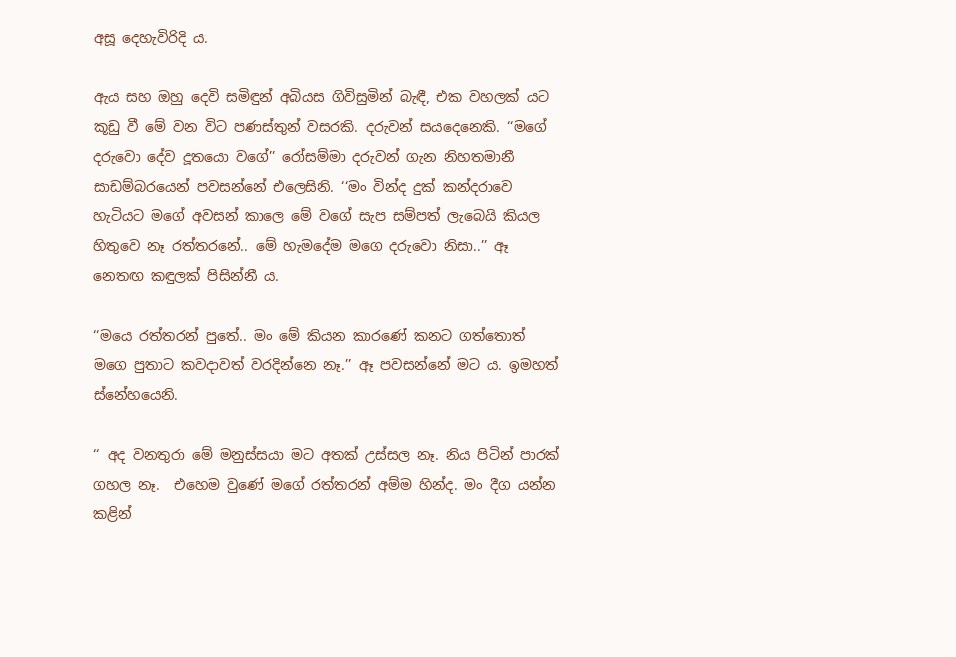අසූ දෙහැවිරිදි ය.

ඇය සහ ඔහු දෙවි සමිඳුන් අබියස ගිවිසුමින් බැඳී, එක වහලක් යට කූඩු වී මේ වන විට පණස්තුන් වසරකි. දරුවන් සයදෙනෙකි. ‘‘මගේ දරුවො දේව දූතයො වගේ’’ රෝසම්මා දරුවන් ගැන නිහතමානී සාඩම්බරයෙන් පවසන්නේ එලෙසිනි. ‘‘මං වින්ද දුක් කන්දරාවෙ හැටියට මගේ අවසන් කාලෙ මේ වගේ සැප සම්පත් ලැබෙයි කියල හිතුවෙ නෑ රත්තරනේ.. මේ හැමදේම මගෙ දරුවො නිසා..’’ ඈ නෙතඟ කඳුලක් පිසින්නී ය.

‘‘මයෙ රත්තරන් පුතේ.. මං මේ කියන කාරණේ කනට ගත්තොත් මගෙ පුතාට කවදාවත් වරදින්නෙ නෑ.’’ ඈ පවසන්නේ මට ය. ඉමහත් ස්නේහයෙනි.

‘‘ අද වනතුරා මේ මනුස්සයා මට අතක් උස්සල නෑ. නිය පිටින් පාරක් ගහල නෑ.  එහෙම වුණේ මගේ රත්තරන් අම්ම හින්ද. මං දීග යන්න කළින්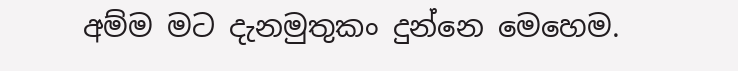අම්ම මට දැනමුතුකං දුන්නෙ මෙහෙම.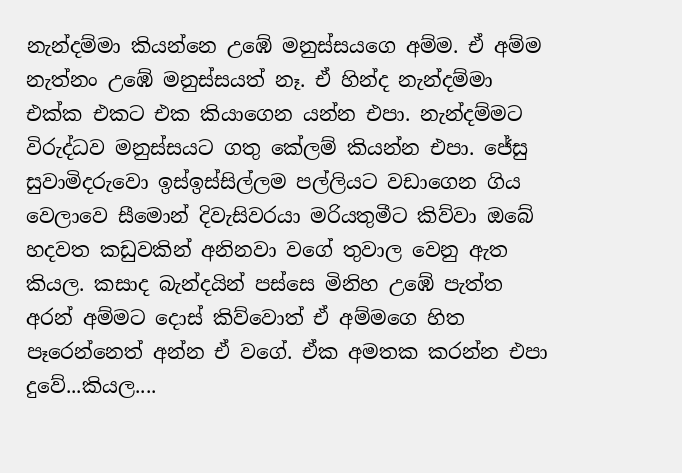නැන්දම්මා කියන්නෙ උඹේ මනුස්සයගෙ අම්ම. ඒ අම්ම නැත්නං උඹේ මනුස්සයත් නෑ. ඒ හින්ද නැන්දම්මා එක්ක එකට එක කියාගෙන යන්න එපා. නැන්දම්මට විරුද්ධව මනුස්සයට ගතු කේලම් කියන්න එපා. ජේසු සුවාමිදරුවො ඉස්ඉස්සිල්ලම පල්ලියට වඩාගෙන ගිය වෙලාවෙ සීමොන් දිවැසිවරයා මරියතුමීට කිව්වා ඔබේ හදවත කඩුවකින් අනිනවා වගේ තුවාල වෙනු ඇත කියල. කසාද බැන්දයින් පස්සෙ මිනිහ උඹේ පැත්ත අරන් අම්මට දොස් කිව්වොත් ඒ අම්මගෙ හිත පෑරෙන්නෙත් අන්න ඒ වගේ. ඒක අමතක කරන්න එපා දුවේ...කියල....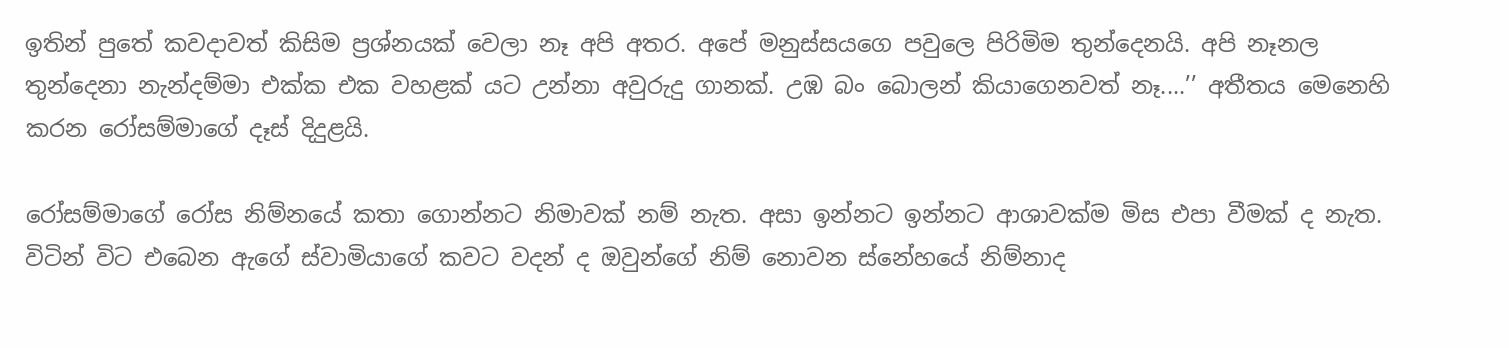ඉතින් පුතේ කවදාවත් කිසිම ප්‍රශ්නයක් වෙලා නෑ අපි අතර. අපේ මනුස්සයගෙ පවුලෙ පිරිමිම තුන්දෙනයි. අපි නෑනල තුන්දෙනා නැන්දම්මා එක්ක එක වහළක් යට උන්නා අවුරුදු ගානක්. උඹ බං බොලන් කියාගෙනවත් නෑ....’’ අතීතය මෙනෙහි කරන රෝසම්මාගේ දෑස් දිදුළයි.

රෝසම්මාගේ රෝස නිම්නයේ කතා ගොන්නට නිමාවක් නම් නැත. අසා ඉන්නට ඉන්නට ආශාවක්ම මිස එපා වීමක් ද නැත. විටින් විට එබෙන ඇගේ ස්වාමියාගේ කවට වදන් ද ඔවුන්ගේ නිම් නොවන ස්නේහයේ නිම්නාද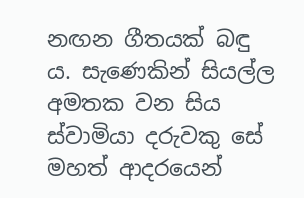නඟන ගීතයක් බඳු ය. සැණෙකින් සියල්ල අමතක වන සිය ස්වාමියා දරුවකු සේ මහත් ආදරයෙන්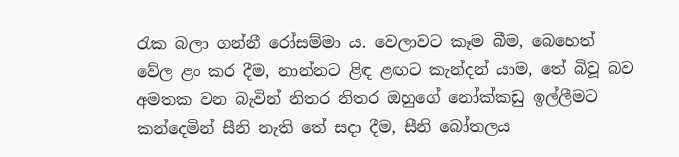රැක බලා ගන්නී රෝසම්මා ය. වෙලාවට කෑම බීම, බෙහෙත් වේල ළං කර දීම, නාන්නට ළිඳ ළඟට කැන්දන් යාම, තේ බිවූ බව අමතක වන බැවින් නිතර නිතර ඔහුගේ නෝක්කඩු ඉල්ලීමට කන්දෙමින් සීනි නැති තේ සදා දීම, සීනි බෝතලය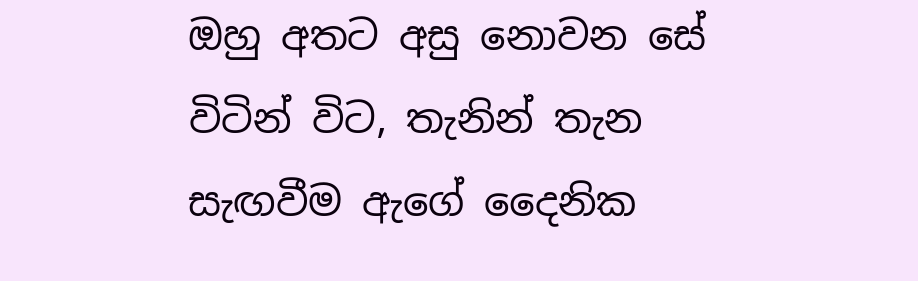ඔහු අතට අසු නොවන සේ විටින් විට, තැනින් තැන සැඟවීම ඇගේ දෛනික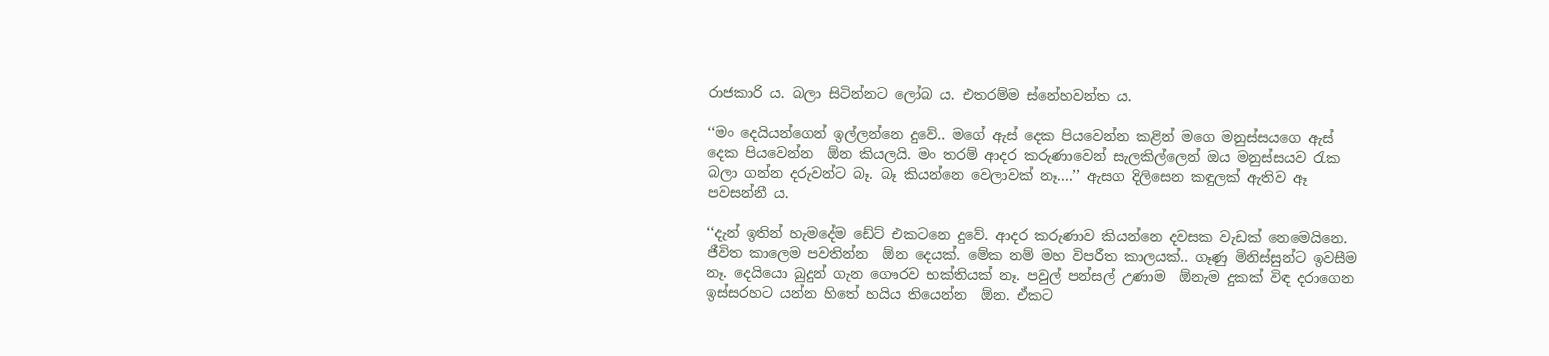රාජකාරි ය. බලා සිටින්නට ලෝබ ය. එතරම්ම ස්නේහවන්ත ය.

‘‘මං දෙයියන්ගෙන් ඉල්ලන්නෙ දුවේ.. මගේ ඇස් දෙක පියවෙන්න කළින් මගෙ මනුස්සයගෙ ඇස් දෙක පියවෙන්න  ඕන කියලයි. මං තරම් ආදර කරුණාවෙන් සැලකිල්ලෙන් ඔය මනුස්සයව රැක බලා ගන්න දරුවන්ට බෑ. බෑ කියන්නෙ වෙලාවක් නෑ....’’ ඇසග දිලිසෙන කඳුලක් ඇතිව ඈ පවසන්නී ය.

‘‘දැන් ඉතින් හැමදේම ඩේට් එකටනෙ දුවේ. ආදර කරුණාව කියන්නෙ දවසක වැඩක් නෙමෙයිනෙ. ජීවිත කාලෙම පවතින්න  ඕන දෙයක්. මේක නම් මහ විපරීත කාලයක්.. ගෑණු මිනිස්සුන්ට ඉවසීම නෑ. දෙයියො බුදුන් ගැන ගෞරව භක්තියක් නෑ. පවුල් පන්සල් උණාම  ඕනැම දුකක් විඳ දරාගෙන ඉස්සරහට යන්න හිතේ හයිය තියෙන්න  ඕන. ඒකට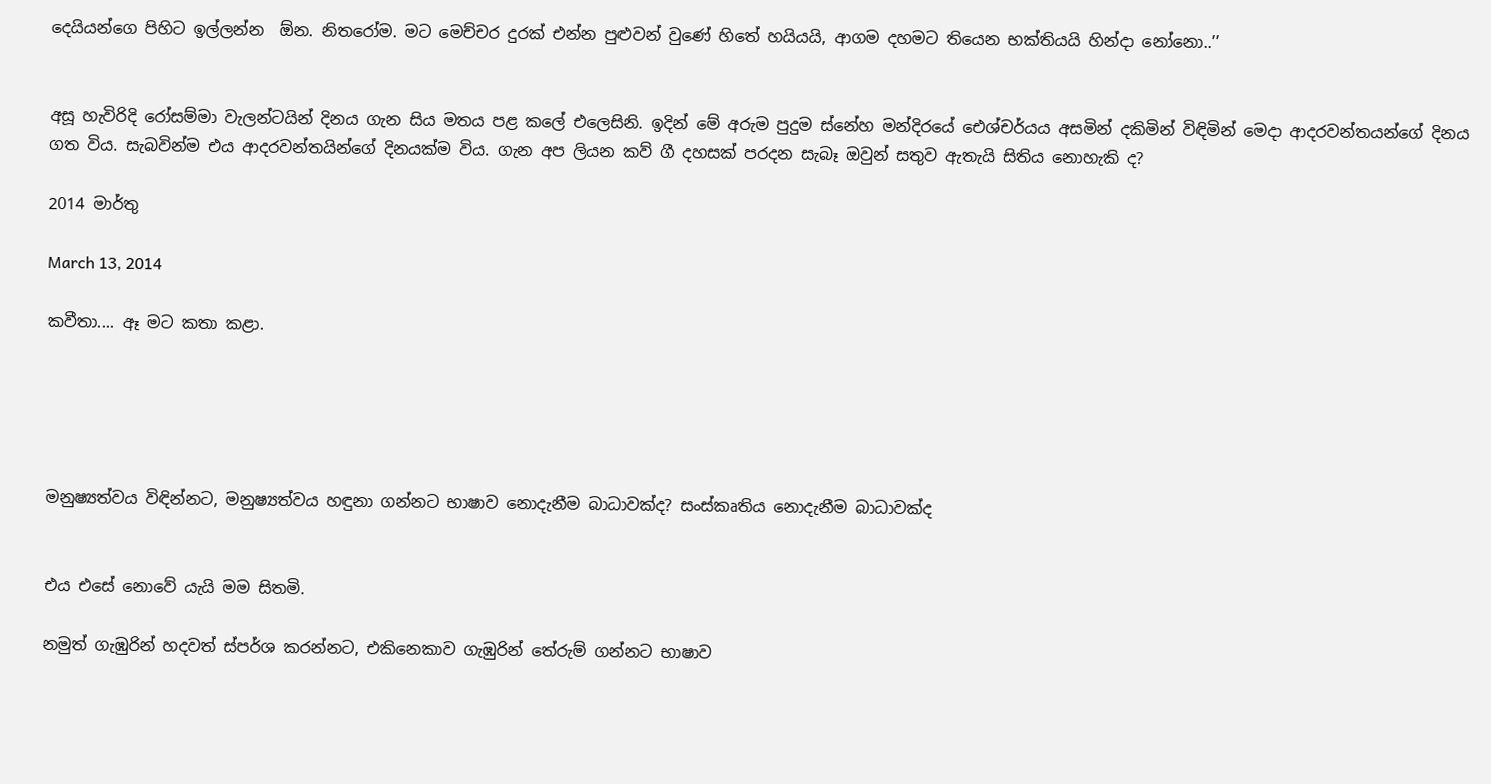දෙයියන්ගෙ පිහිට ඉල්ලන්න  ඕන. නිතරෝම. මට මෙච්චර දුරක් එන්න පුළුවන් වුණේ හිතේ හයියයි, ආගම දහමට තියෙන භක්තියයි හින්දා නෝනො..’’


අසූ හැවිරිදි රෝසම්මා වැලන්ටයින් දිනය ගැන සිය මතය පළ කලේ එලෙසිනි. ඉදින් මේ අරුම පුදුම ස්නේහ මන්දිරයේ ඓශ්චර්යය අසමින් දකිමින් විඳිමින් මෙදා ආදරවන්තයන්ගේ දිනය ගත විය. සැබවින්ම එය ආදරවන්තයින්ගේ දිනයක්ම විය. ගැන අප ලියන කව් ගී දහසක් පරදන සැබෑ ඔවුන් සතුව ඇතැයි සිතිය නොහැකි ද?

2014 මාර්තු

March 13, 2014

කවීතා.... ඈ මට කතා කළා.





මනුෂ්‍යත්වය විඳින්නට, මනුෂ්‍යත්වය හඳුනා ගන්නට භාෂාව නොදැනීම බාධාවක්ද? සංස්කෘතිය නොදැනීම බාධාවක්ද


එය එසේ නොවේ යැයි මම සිතමි.

නමුත් ගැඹුරින් හදවත් ස්පර්ශ කරන්නට, එකිනෙකාව ගැඹුරින් තේරුම් ගන්නට භාෂාව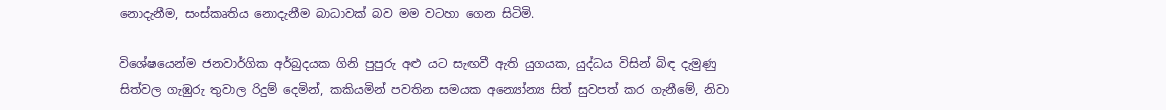නොදැනීම, සංස්කෘතිය නොදැනීම බාධාවක් බව මම වටහා ගෙන සිටිමි.

විශේෂයෙන්ම ජනවාර්ගික අර්බුදයක ගිනි පුපුරු අළු යට සැඟවී ඇති යුගයක, යුද්ධය විසින් බිඳ දැමුණු සිත්වල ගැඹුරු තුවාල රිදුම් දෙමින්, කකියමින් පවතින සමයක අන්‍යෝන්‍ය සිත් සුවපත් කර ගැනීමේ, නිවා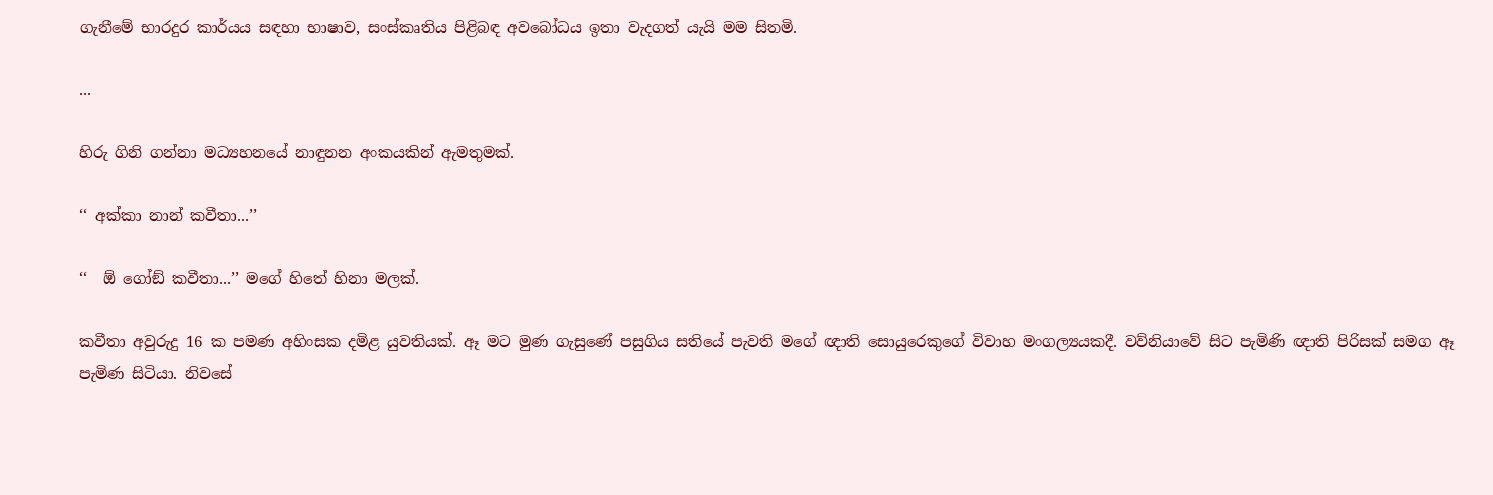ගැනීමේ භාරදුර කාර්යය සඳහා භාෂාව, සංස්කෘතිය පිළිබඳ අවබෝධය ඉතා වැදගත් යැයි මම සිතමි.

...

හිරු ගිනි ගන්නා මධ්‍යහනයේ නාඳුනන අංකයකින් ඇමතුමක්.

‘‘ අක්කා නාන් කවීතා...’’

‘‘  ඕ ගෝඞ් කවීතා...’’ මගේ හිතේ හිනා මලක්.

කවීතා අවුරුදු 16 ක පමණ අහිංසක දමිළ යුවතියක්. ඈ මට මුණ ගැසුණේ පසුගිය සතියේ පැවති මගේ ඥාති සොයුරෙකුගේ විවාහ මංගල්‍යයකදී. වව්නියාවේ සිට පැමිණි ඥාති පිරිසක් සමග ඈ පැමිණ සිටියා. නිවසේ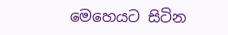මෙහෙයට සිටින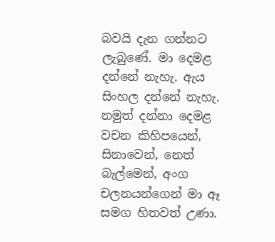බවයි දැන ගන්නට ලැබුණේ. මා දෙමළ දන්නේ නැහැ. ඇය සිංහල දන්නේ නැහැ. නමුත් දන්නා දෙමළ වචන කිහිපයෙන්, සිනාවෙන්, නෙත් බැල්මෙන්, අංග චලනයන්ගෙන් මා ඈ සමග හිතවත් උණා.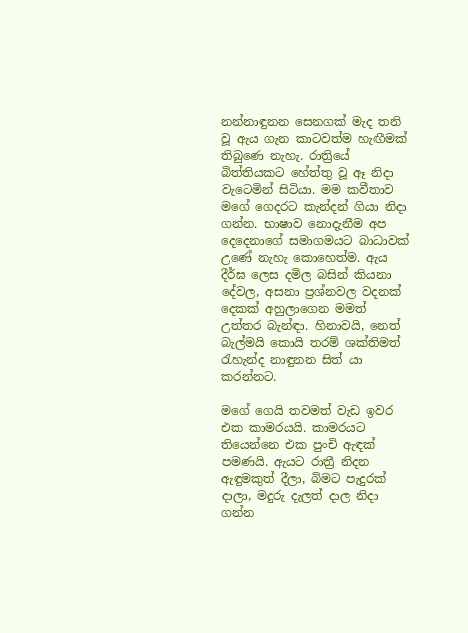නන්නාඳුනන සෙනගක් මැද තනි වූ ඇය ගැන කාටවත්ම හැඟීමක් තිබුණෙ නැහැ. රාත්‍රියේ බිත්තියකට හේත්තු වූ ඈ නිදා වැටෙමින් සිටියා. මම කවීතාව මගේ ගෙදරට කැන්දන් ගියා නිදා ගන්න. භාෂාව නොදැනීම අප දෙදෙනාගේ සමාගමයට බාධාවක් උණේ නැහැ කොහෙත්ම. ඇය දීර්ඝ ලෙස දමිල බසින් කියනා දේවල, අසනා ප්‍රශ්නවල වදනක් දෙකක් අහුලාගෙන මමත් උත්තර බැන්ඳා. හිනාවයි, නෙත් බැල්මයි කොයි තරම් ශක්තිමත් රැහැන්ද නාඳුනන සිත් යා කරන්නට.

මගේ ගෙයි තවමත් වැඩ ඉවර එක කාමරයයි. කාමරයට තියෙන්නෙ එක පුංචි ඇඳක් පමණයි. ඇයට රාත්‍රී නිදන ඇඳුමකුත් දීලා, බිමට පැදුරක් දාලා, මදුරු දැලත් දාල නිදා ගන්න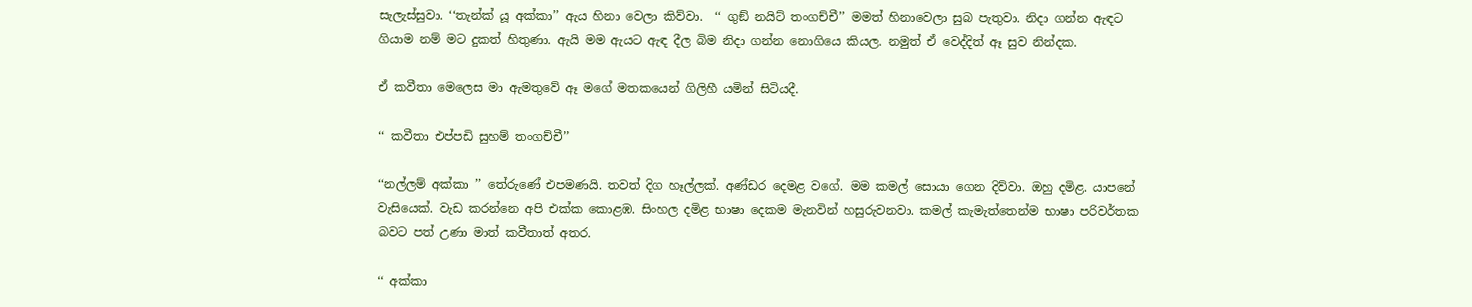සැලැස්සුවා. ‘‘තැන්ක් යූ අක්කා’’ ඇය හිනා වෙලා කිව්වා.  ‘‘ ගුඞ් නයිට් තංගච්චී’’ මමත් හිනාවෙලා සුබ පැතුවා. නිදා ගන්න ඇඳට ගියාම නම් මට දුකත් හිතුණා. ඇයි මම ඇයට ඇඳ දීල බිම නිදා ගන්න නොගියෙ කියල. නමුත් ඒ වෙද්දිත් ඈ සුව නින්දක.

ඒ කවීතා මෙලෙස මා ඇමතුවේ ඈ මගේ මතකයෙන් ගිලිහී යමින් සිටියදී.

‘‘ කවීතා එප්පඩි සුහම් තංගච්චී’’

‘‘නල්ලම් අක්කා ’’ තේරුණේ එපමණයි. තවත් දිග හෑල්ලක්. අණ්ඩර දෙමළ වගේ. මම කමල් සොයා ගෙන දිව්වා. ඔහු දමිළ. යාපනේ වැසියෙක්. වැඩ කරන්නෙ අපි එක්ක කොළඹ. සිංහල දමිළ භාෂා දෙකම මැනවින් හසුරුවනවා. කමල් කැමැත්තෙන්ම භාෂා පරිවර්තක බවට පත් උණා මාත් කවීතාත් අතර.

‘‘ අක්කා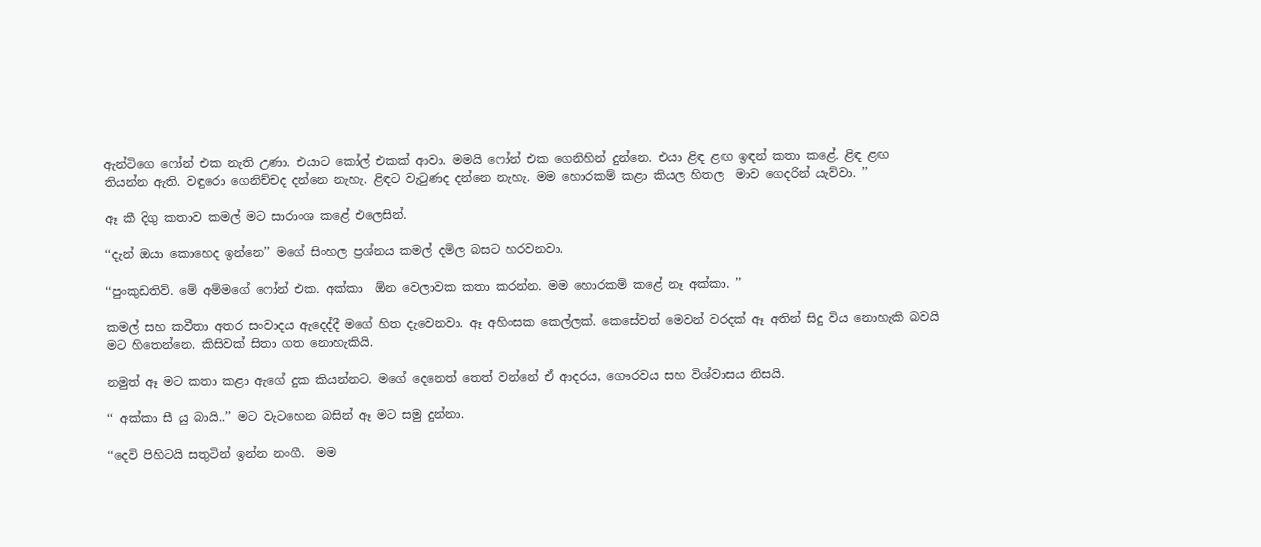ඇන්ටිගෙ ෆෝන් එක නැති උණා. එයාට කෝල් එකක් ආවා. මමයි ෆෝන් එක ගෙනිහින් දුන්නෙ. එයා ළිඳ ළඟ ඉඳන් කතා කළේ. ළිඳ ළඟ තියන්න ඇති. වඳුරො ගෙනිච්චද දන්නෙ නැහැ. ළිඳට වැටුණද දන්නෙ නැහැ. මම හොරකම් කළා කියල හිතල  මාව ගෙදරින් යැව්වා. ’’

ඈ කී දිගු කතාව කමල් මට සාරාංශ කළේ එලෙසින්.

‘‘දැන් ඔයා කොහෙද ඉන්නෙ’’ මගේ සිංහල ප්‍රශ්නය කමල් දමිල බසට හරවනවා.

‘‘පුංකුඩතිව්. මේ අම්මගේ ෆෝන් එක. අක්කා  ඕන වෙලාවක කතා කරන්න. මම හොරකම් කළේ නෑ අක්කා. ’’

කමල් සහ කවීතා අතර සංවාදය ඇදෙද්දී මගේ හිත දැවෙනවා. ඈ අහිංසක කෙල්ලක්. කෙසේවත් මෙවන් වරදක් ඈ අතින් සිදු විය නොහැකි බවයි මට හිතෙන්නෙ. කිසිවක් සිතා ගත නොහැකියි.

නමුත් ඈ මට කතා කළා ඇගේ දුක කියන්නට. මගේ දෙනෙත් තෙත් වන්නේ ඒ ආදරය, ගෞරවය සහ විශ්වාසය නිසයි.

‘‘ අක්කා සී යු බායි..’’ මට වැටහෙන බසින් ඈ මට සමු දුන්නා.

‘‘දෙවි පිහිටයි සතුටින් ඉන්න නංගී.  මම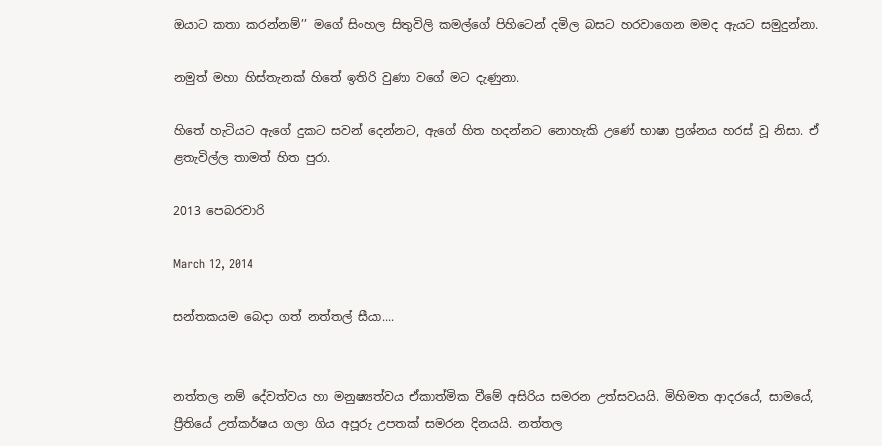ඔයාට කතා කරන්නම්’’ මගේ සිංහල සිතුවිලි කමල්ගේ පිහිටෙන් දමිල බසට හරවාගෙන මමද ඇයට සමුදුන්නා.

නමුත් මහා හිස්තැනක් හිතේ ඉතිරි වුණා වගේ මට දැණුනා.

හිතේ හැටියට ඇගේ දුකට සවන් දෙන්නට, ඇගේ හිත හදන්නට නොහැකි උණේ භාෂා ප්‍රශ්නය හරස් වූ නිසා. ඒ ළතැවිල්ල තාමත් හිත පුරා.

2013 පෙබරවාරි

March 12, 2014

සන්තකයම බෙදා ගත් නත්තල් සීයා....


නත්තල නම් දේවත්වය හා මනුෂ්‍යත්වය ඒකාත්මික වීමේ අසිරිය සමරන උත්සවයයි. මිහිමත ආදරයේ, සාමයේ, ප්‍රීතියේ උත්කර්ෂය ගලා ගිය අපූරු උපතක් සමරන දිනයයි. නත්තල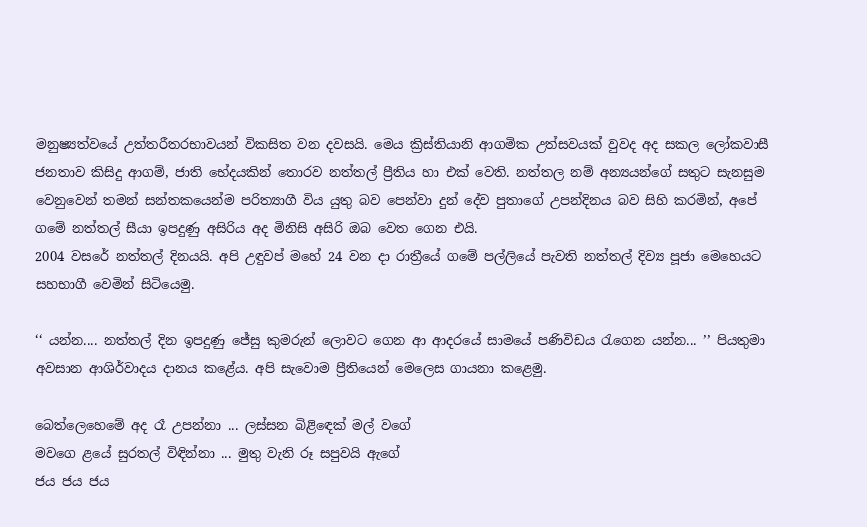මනුෂ්‍යත්වයේ උත්තරීතරභාවයන් විකසිත වන දවසයි. මෙය ක්‍රිස්තියානි ආගමික උත්සවයක් වුවද අද සකල ලෝකවාසී ජනතාව කිසිදු ආගම්, ජාති භේදයකින් තොරව නත්තල් ප්‍රීතිය හා එක් වෙති. නත්තල නම් අන්‍යයන්ගේ සතුට සැනසුම වෙනුවෙන් තමන් සන්තකයෙන්ම පරිත්‍යාගී විය යුතු බව පෙන්වා දුන් දේව පුතාගේ උපන්දිනය බව සිහි කරමින්, අපේ ගමේ නත්තල් සීයා ඉපදුණු අසිරිය අද මිනිසි අසිරි ඔබ වෙත ගෙන එයි.
2004 වසරේ නත්තල් දිනයයි. අපි උඳුවප් මහේ 24 වන දා රාත්‍රීයේ ගමේ පල්ලියේ පැවති නත්තල් දිව්‍ය පූජා මෙහෙයට සහභාගී වෙමින් සිටියෙමු.

‘‘ යන්න.... නත්තල් දින ඉපදුණු ජේසු කුමරුන් ලොවට ගෙන ආ ආදරයේ සාමයේ පණිවිඩය රැගෙන යන්න... ’’ පියතුමා අවසාන ආශිර්වාදය දානය කළේය. අපි සැවොම ප්‍රීතියෙන් මෙලෙස ගායනා කළෙමු.

බෙත්ලෙහෙමේ අද රෑ උපන්නා ... ලස්සන බිළිඳෙක් මල් වගේ
මවගෙ ළයේ සුරතල් විඳින්නා ... මුතු වැනි රූ සපුවයි ඇගේ
ජය ජය ජය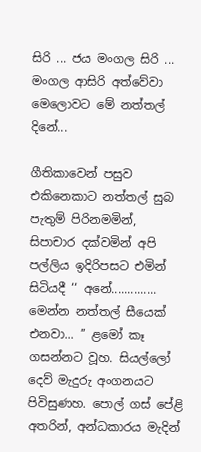සිරි ... ජය මංගල සිරි ... මංගල ආසිරි අත්වේවා
මෙලොවට මේ නත්තල් දිනේ...

ගීතිකාවෙන් පසුව එකිනෙකාට නත්තල් සුබ පැතුම් පිරිනමමින්, සිපාචාර දක්වමින් අපි පල්ලිය ඉදිරිපසට එමින් සිටියදී ‘‘ අනේ.............. මෙන්න නත්තල් සීයෙක් එනවා... ’’ ළමෝ කෑ ගසන්නට වූහ. සියල්ලෝ දෙව් මැදුරු අංගනයට පිවිසුණහ. පොල් ගස් පේළි අතරින්, අන්ධකාරය මැදින්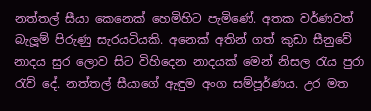නත්තල් සීයා කෙනෙක් හෙමිහිට පැමිණේ. අතක වර්ණවත් බැලූම් පිරුණු සැරයටියකි. අනෙක් අතින් ගත් කුඩා සීනුවේ නාදය සුර ලොව සිට විහිදෙන නාදයක් මෙන් නිසල රැය පුරා රැව් දේ. නත්තල් සීයාගේ ඇඳුම අංග සම්පූර්ණය. උර මත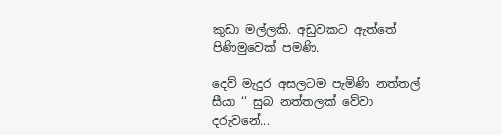කුඩා මල්ලකි. අඩුවකට ඇත්තේ පිණිමුවෙක් පමණි.

දෙව් මැදුර අසලටම පැමිණි නත්තල් සීයා ‘‘ සුබ නත්තලක් වේවා දරුවනේ...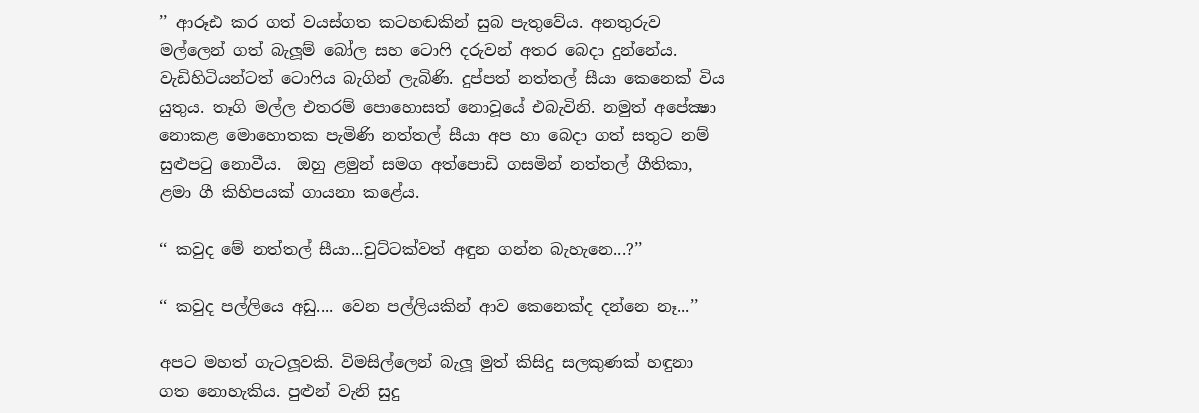’’ ආරූඪ කර ගත් වයස්ගත කටහඬකින් සුබ පැතුවේය. අනතුරුව මල්ලෙන් ගත් බැලූම් බෝල සහ ටොෆි දරුවන් අතර බෙදා දුන්නේය. වැඩිහිටියන්ටත් ටොෆිය බැගින් ලැබිණි. දුප්පත් නත්තල් සීයා කෙනෙක් විය යුතුය. තෑගි මල්ල එතරම් පොහොසත් නොවූයේ එබැවිනි. නමුත් අපේක්‍ෂා නොකළ මොහොතක පැමිණි නත්තල් සීයා අප හා බෙදා ගත් සතුට නම් සුළුපටු නොවීය.  ඔහු ළමුන් සමග අත්පොඩි ගසමින් නත්තල් ගීතිකා, ළමා ගී කිහිපයක් ගායනා කළේය.

‘‘ කවුද මේ නත්තල් සීයා...චුට්ටක්වත් අඳුන ගන්න බැහැනෙ...?’’

‘‘ කවුද පල්ලියෙ අඩු.... වෙන පල්ලියකින් ආව කෙනෙක්ද දන්නෙ නෑ...’’

අපට මහත් ගැටලූවකි. විමසිල්ලෙන් බැලූ මුත් කිසිදු සලකුණක් හඳුනා ගත නොහැකිය. පුළුන් වැනි සුදු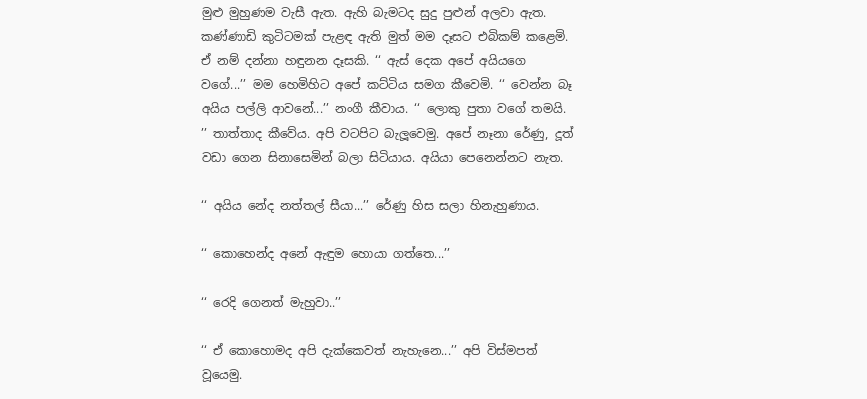මුළු මුහුණම වැසී ඇත. ඇහි බැමටද සුදු පුළුන් අලවා ඇත. කණ්ණාඩි කුටිටමක් පැළඳ ඇති මුත් මම දෑසට එබිකම් කළෙමි. ඒ නම් දන්නා හඳුනන දෑසකි. ‘‘ ඇස් දෙක අපේ අයියගෙ වගේ...’’ මම හෙමිහිට අපේ කට්ටිය සමග කීවෙමි. ‘‘ වෙන්න බෑ අයිය පල්ලි ආවනේ...’’ නංගී කීවාය. ‘‘ ලොකු පුතා වගේ තමයි. ’’ තාත්තාද කීවේය. අපි වටපිට බැලූවෙමු. අපේ නෑනා රේණු, දූත් වඩා ගෙන සිනාසෙමින් බලා සිටියාය. අයියා පෙනෙන්නට නැත.

‘‘ අයිය නේද නත්තල් සීයා...’’ රේණු හිස සලා හිනැහුණාය.

‘‘ කොහෙන්ද අනේ ඇඳුම හොයා ගත්තෙ...’’

‘‘ රෙදි ගෙනත් මැහුවා..’’

‘‘ ඒ කොහොමද අපි දැක්කෙවත් නැහැනෙ...’’ අපි විස්මපත් වූයෙමු.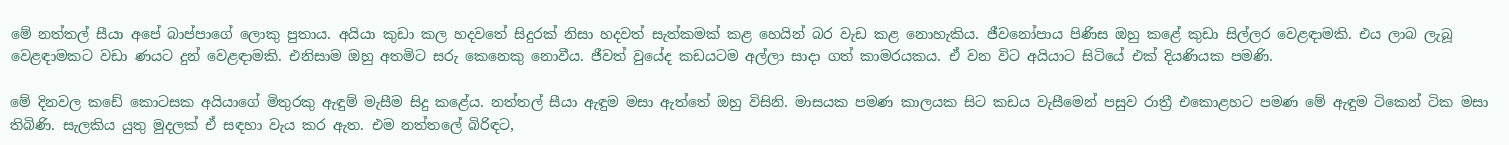මේ නත්තල් සීයා අපේ බාප්පාගේ ලොකු පුතාය. අයියා කුඩා කල හදවතේ සිදුරක් නිසා හදවත් සැත්කමක් කළ හෙයින් බර වැඩ කළ නොහැකිය. ජීවනෝපාය පිණිස ඔහු කළේ කුඩා සිල්ලර වෙළඳාමකි. එය ලාබ ලැබූ වෙළඳාමකට වඩා ණයට දුන් වෙළඳාමකි. එනිසාම ඔහු අතමිට සරු කෙනෙකු නොවීය. ජීවත් වුයේද කඩයටම අල්ලා සාදා ගත් කාමරයකය. ඒ වන විට අයියාට සිටියේ එක් දියණියක පමණි.

මේ දිනවල කඩේ කොටසක අයියාගේ මිතුරකු ඇඳුම් මැසීම සිදු කළේය. නත්තල් සීයා ඇඳුම මසා ඇත්තේ ඔහු විසිනි. මාසයක පමණ කාලයක සිට කඩය වැසීමෙන් පසුව රාත්‍රී එකොළහට පමණ මේ ඇඳුම ටිකෙන් ටික මසා තිබිණි. සැලකිය යුතු මුදලක් ඒ සඳහා වැය කර ඇත. එම නත්තලේ බිරිඳට,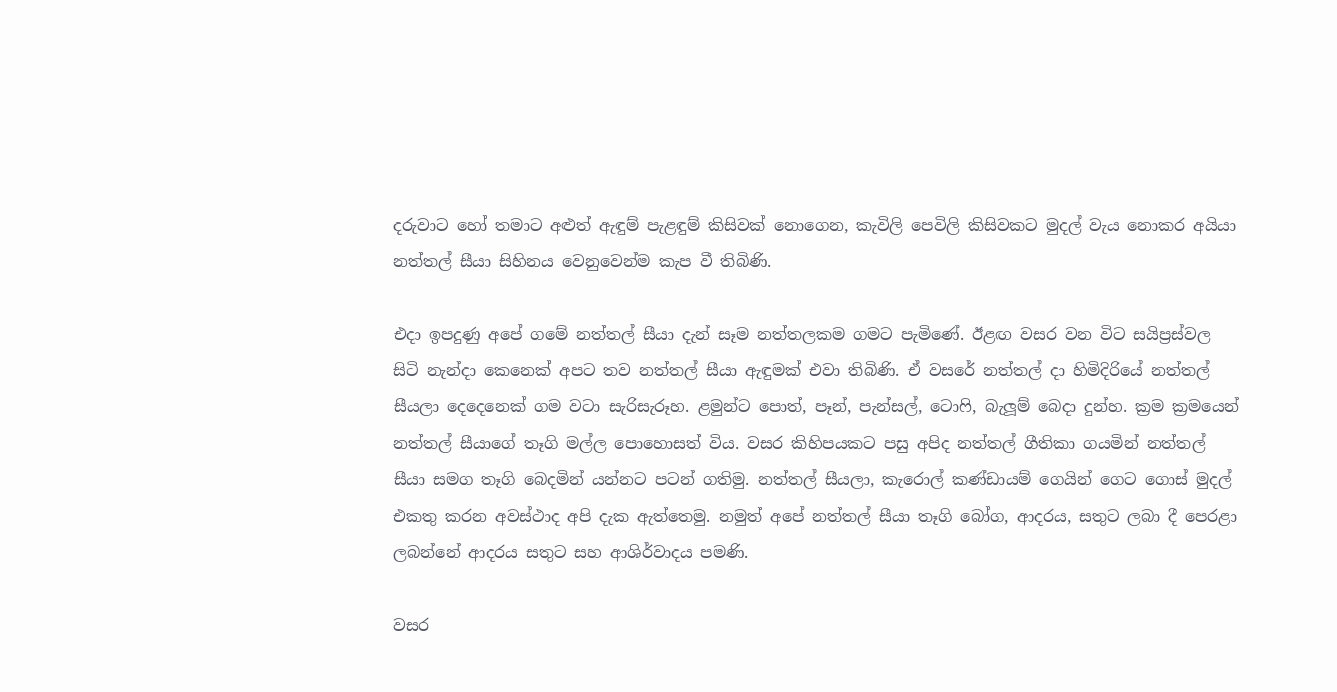දරුවාට හෝ තමාට අළුත් ඇඳුම් පැළඳුම් කිසිවක් නොගෙන, කැවිලි පෙවිලි කිසිවකට මුදල් වැය නොකර අයියා නත්තල් සීයා සිහිනය වෙනුවෙන්ම කැප වී තිබිණි.

එදා ඉපදුණු අපේ ගමේ නත්තල් සීයා දැන් සෑම නත්තලකම ගමට පැමිණේ. ඊළඟ වසර වන විට සයිප්‍රස්වල සිටි නැන්දා කෙනෙක් අපට තව නත්තල් සීයා ඇඳුමක් එවා තිබිණි. ඒ වසරේ නත්තල් දා හිමිදිරියේ නත්තල් සීයලා දෙදෙනෙක් ගම වටා සැරිසැරූහ. ළමුන්ට පොත්, පෑන්, පැන්සල්, ටොෆි, බැලූම් බෙදා දුන්හ. ක්‍රම ක්‍රමයෙන් නත්තල් සීයාගේ තෑගි මල්ල පොහොසත් විය. වසර කිහිපයකට පසු අපිද නත්තල් ගීතිකා ගයමින් නත්තල් සීයා සමග තෑගි බෙදමින් යන්නට පටන් ගතිමු. නත්තල් සීයලා, කැරොල් කණ්ඩායම් ගෙයින් ගෙට ගොස් මුදල් එකතු කරන අවස්ථාද අපි දැක ඇත්තෙමු. නමුත් අපේ නත්තල් සීයා තෑගි බෝග, ආදරය, සතුට ලබා දී පෙරළා ලබන්නේ ආදරය සතුට සහ ආශිර්වාදය පමණි.

වසර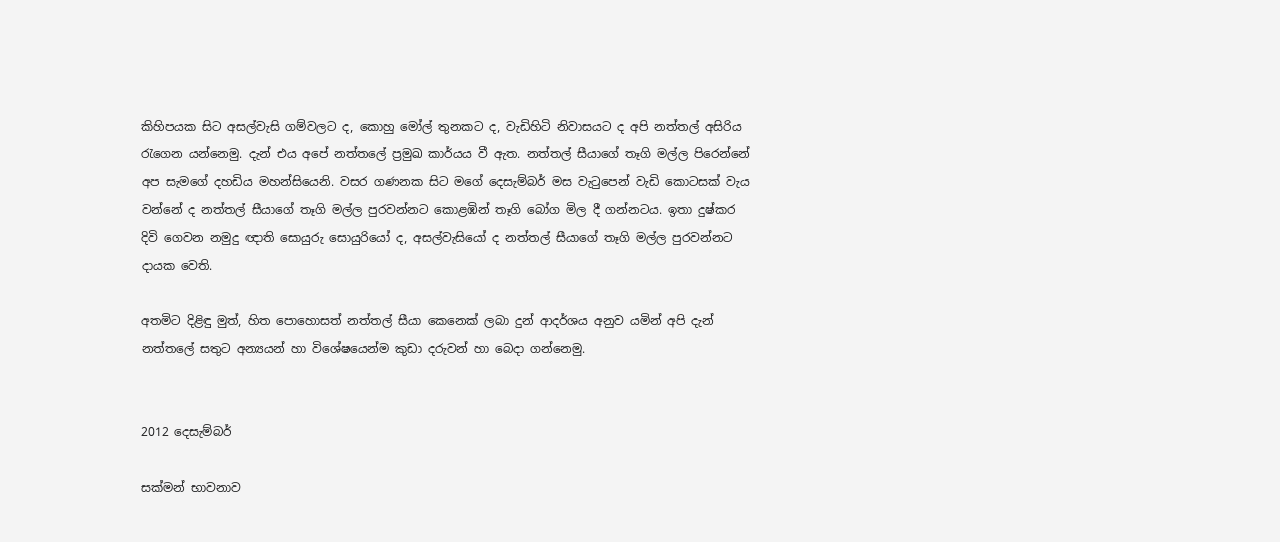කිහිපයක සිට අසල්වැසි ගම්වලට ද, කොහු මෝල් තුනකට ද, වැඩිහිටි නිවාසයට ද අපි නත්තල් අසිරිය රැගෙන යන්නෙමු. දැන් එය අපේ නත්තලේ ප්‍රමුඛ කාර්යය වී ඇත. නත්තල් සීයාගේ තෑගි මල්ල පිරෙන්නේ අප සැමගේ දහඩිය මහන්සියෙනි. වසර ගණනක සිට මගේ දෙසැම්බර් මස වැටුපෙන් වැඩි කොටසක් වැය වන්නේ ද නත්තල් සීයාගේ තෑගි මල්ල පුරවන්නට කොළඹින් තෑගි බෝග මිල දී ගන්නටය. ඉතා දුෂ්කර දිවි ගෙවන නමුදු ඥාති සොයුරු සොයුරියෝ ද, අසල්වැසියෝ ද නත්තල් සීයාගේ තෑගි මල්ල පුරවන්නට දායක වෙති.

අතමිට දිළිඳු මුත්, හිත පොහොසත් නත්තල් සීයා කෙනෙක් ලබා දුන් ආදර්ශය අනුව යමින් අපි දැන් නත්තලේ සතුට අන්‍යයන් හා විශේෂයෙන්ම කුඩා දරුවන් හා බෙදා ගන්නෙමු.


2012 දෙසැම්බර්

සක්මන් භාවනාව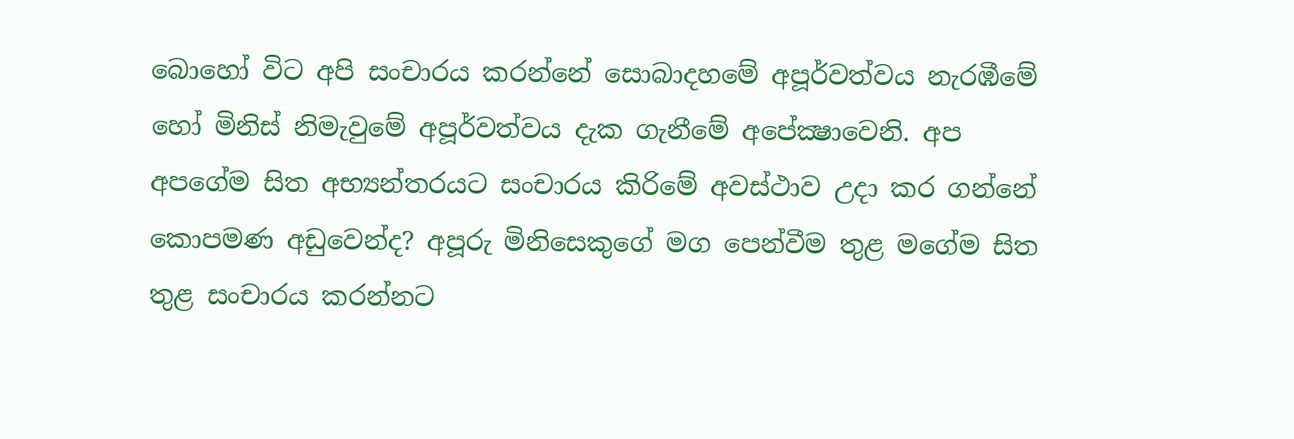බොහෝ විට අපි සංචාරය කරන්නේ සොබාදහමේ අපූර්වත්වය නැරඹීමේ හෝ මිනිස් නිමැවුමේ අපූර්වත්වය දැක ගැනීමේ අපේක්‍ෂාවෙනි. අප අපගේම සිත අභ්‍යන්තරයට සංචාරය කිරිමේ අවස්ථාව උදා කර ගන්නේ කොපමණ අඩුවෙන්ද? අපූරු මිනිසෙකුගේ මග පෙන්වීම තුළ මගේම සිත තුළ සංචාරය කරන්නට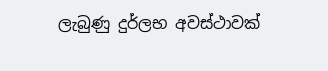ලැබුණු දුර්ලභ අවස්ථාවක්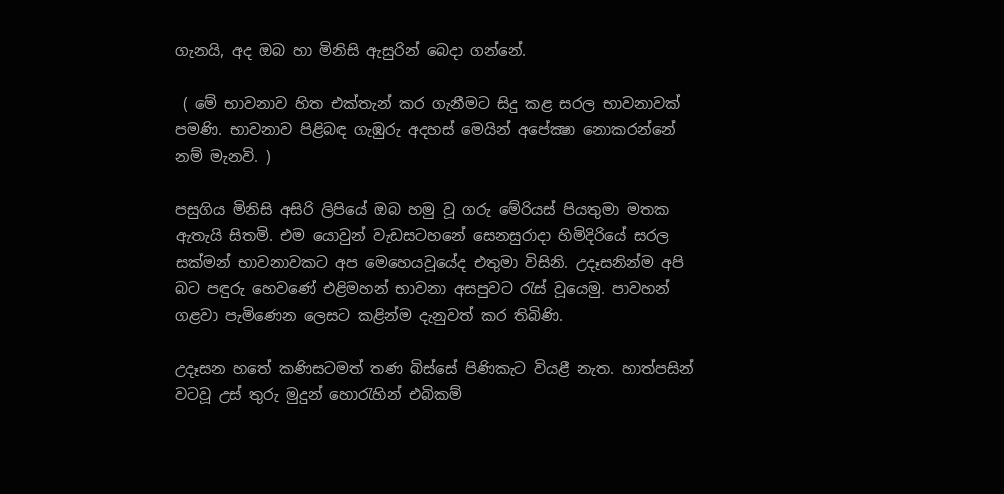ගැනයි, අද ඔබ හා මිනිසි ඇසුරින් බෙදා ගන්නේ.

 ( මේ භාවනාව හිත එක්තැන් කර ගැනීමට සිදු කළ සරල භාවනාවක් පමණි. භාවනාව පිළිබඳ ගැඹුරු අදහස් මෙයින් අපේක්‍ෂා නොකරන්නේ නම් මැනවි. )

පසුගිය මිනිසි අසිරි ලිපියේ ඔබ හමු වූ ගරු මේරියස් පියතුමා මතක ඇතැයි සිතමි. එම යොවුන් වැඩසටහනේ සෙනසුරාදා හිමිදිරියේ සරල සක්මන් භාවනාවකට අප මෙහෙයවූයේද එතුමා විසිනි. උදෑසනින්ම අපි බට පඳුරු හෙවණේ එළිමහන් භාවනා අසපුවට රැස් වූයෙමු. පාවහන් ගළවා පැමිණෙන ලෙසට කළින්ම දැනුවත් කර තිබිණි.

උදෑසන හතේ කණිසටමත් තණ බිස්සේ පිණිකැට වියළී නැත. හාත්පසින් වටවූ උස් තුරු මුදුන් හොරැහින් එබිකම්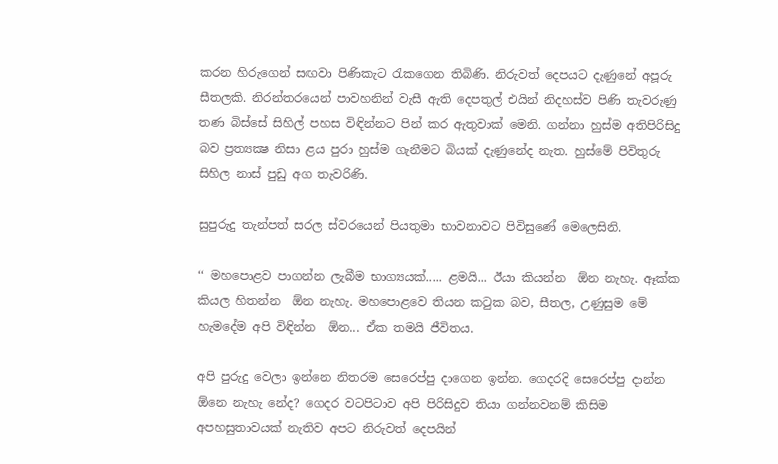කරන හිරුගෙන් සඟවා පිණිකැට රැකගෙන තිබිණි. නිරුවත් දෙපයට දැණුනේ අපූරු සීතලකි. නිරන්තරයෙන් පාවහනින් වැසී ඇති දෙපතුල් එයින් නිදහස්ව පිණි තැවරුණු තණ බිස්සේ සිහිල් පහස විඳින්නට පින් කර ඇතුවාක් මෙනි. ගන්නා හුස්ම අතිපිරිසිදු බව ප්‍රත්‍යක්‍ෂ නිසා ළය පුරා හුස්ම ගැනීමට බියක් දැණුනේද නැත. හුස්මේ පිවිතුරු සිහිල නාස් පුඩු අග තැවරිණි.

සුපුරුදු තැන්පත් සරල ස්වරයෙන් පියතුමා භාවනාවට පිවිසුණේ මෙලෙසිනි.

‘‘ මහපොළව පාගන්න ලැබීම භාග්‍යයක්..... ළමයි... ඊයා කියන්න  ඕන නැහැ. ඈක්ක කියල හිතන්න  ඕන නැහැ. මහපොළවෙ තියන කටුක බව, සීතල, උණුසුම මේ හැමදේම අපි විඳින්න  ඕන... ඒක තමයි ජීවිතය.

අපි පුරුදු වෙලා ඉන්නෙ නිතරම සෙරෙප්පු දාගෙන ඉන්න. ගෙදරදි සෙරෙප්පු දාන්න  ඕනෙ නැහැ නේද? ගෙදර වටපිටාව අපි පිරිසිදුව තියා ගන්නවනම් කිසිම අපහසුතාවයක් නැතිව අපට නිරුවත් දෙපයින්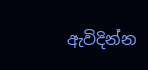ඇවිදින්න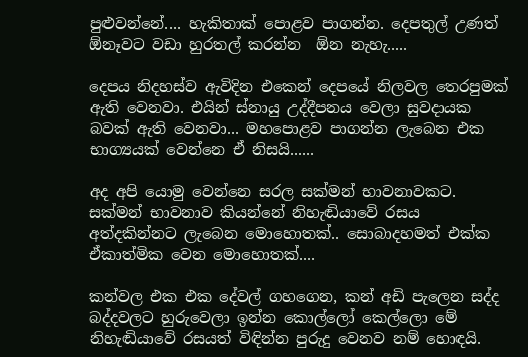පුළුවන්නේ.... හැකිතාක් පොළව පාගන්න. දෙපතුල් උණත්  ඕනෑවට වඩා හුරතල් කරන්න  ඕන නැහැ.....

දෙපය නිදහස්ව ඇවිදින එකෙන් දෙපයේ නිලවල තෙරපුමක් ඇති වෙනවා. එයින් ස්නායු උද්දීපනය වෙලා සුවදායක බවක් ඇති වෙනවා... මහපොළව පාගන්න ලැබෙන එක භාග්‍යයක් වෙන්නෙ ඒ නිසයි......

අද අපි යොමු වෙන්නෙ සරල සක්මන් භාවනාවකට. සක්මන් භාවනාව කියන්නේ නිහැඬියාවේ රසය අත්දකින්නට ලැබෙන මොහොතක්.. සොබාදහමත් එක්ක ඒකාත්මික වෙන මොහොතක්....

කන්වල එක එක දේවල් ගහගෙන, කන් අඩි පැලෙන සද්ද බද්දවලට හුරුවෙලා ඉන්න කොල්ලෝ කෙල්ලො මේ නිහැඬියාවේ රසයත් විඳින්න පුරුදු වෙනව නම් හොඳයි.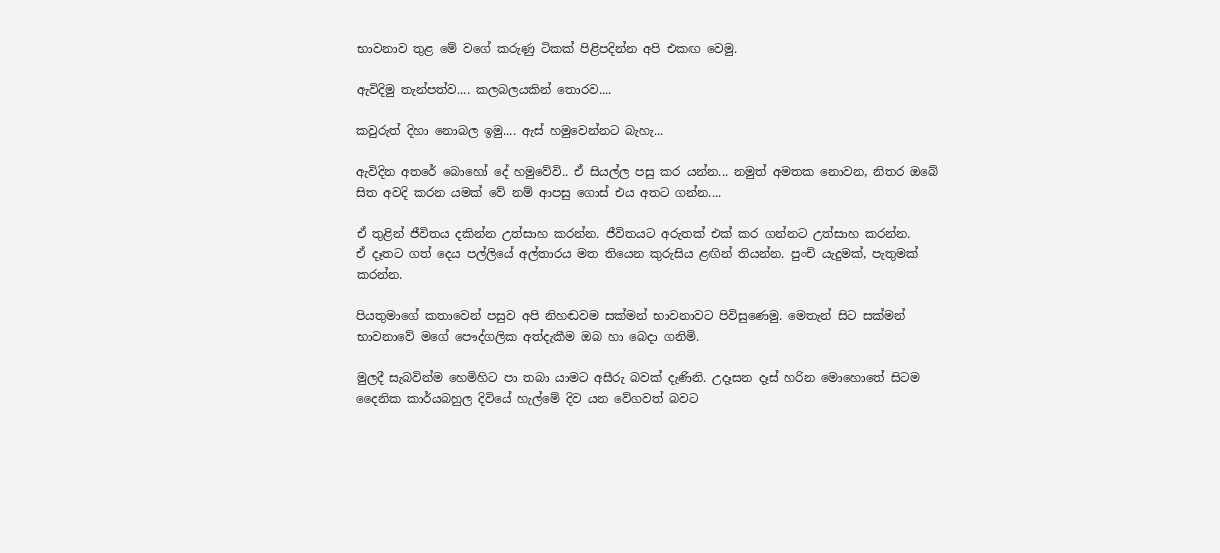භාවනාව තුළ මේ වගේ කරුණු ටිකක් පිළිපදින්න අපි එකඟ වෙමු.

ඇවිදිමු තැන්පත්ව.... කලබලයකින් තොරව....

කවුරුත් දිහා නොබල ඉමු.... ඇස් හමුවෙන්නට බැහැ...

ඇවිදින අතරේ බොහෝ දේ හමුවේවි.. ඒ සියල්ල පසු කර යන්න... නමුත් අමතක නොවන, නිතර ඔබේ සිත අවදි කරන යමක් වේ නම් ආපසු ගොස් එය අතට ගන්න....

ඒ තුළින් ජීවිතය දකින්න උත්සාහ කරන්න. ජීවිතයට අරුතක් එක් කර ගන්නට උත්සාහ කරන්න.
ඒ දෑතට ගත් දෙය පල්ලියේ අල්තාරය මත තියෙන කුරුසිය ළඟින් තියන්න. පුංචි යැදුමක්, පැතුමක් කරන්න.

පියතුමාගේ කතාවෙන් පසුව අපි නිහඬවම සක්මන් භාවනාවට පිවිසුණෙමු. මෙතැන් සිට සක්මන් භාවනාවේ මගේ පෞද්ගලික අත්දැකීම ඔබ හා බෙදා ගනිමි.

මුලදී සැබවින්ම හෙමිහිට පා තබා යාමට අසීරු බවක් දැණිනි. උදෑසන දෑස් හරින මොහොතේ සිටම දෛනික කාර්යබහුල දිවියේ හැල්මේ දිව යන වේගවත් බවට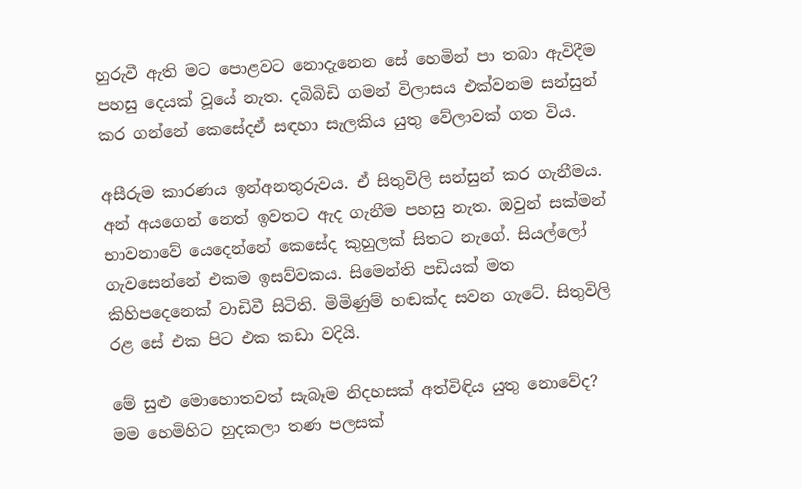හුරුවී ඇති මට පොළවට නොදැනෙන සේ හෙමින් පා තබා ඇවිදීම පහසු දෙයක් වූයේ නැත. දබිබිඩි ගමන් විලාසය එක්වනම සන්සුන් කර ගන්නේ කෙසේදඒ සඳහා සැලකිය යුතු වේලාවක් ගත විය.

අසීරුම කාරණය ඉන්අනතුරුවය. ඒ සිතුවිලි සන්සුන් කර ගැනීමය. අන් අයගෙන් නෙත් ඉවතට ඇද ගැනීම පහසු නැත. ඔවුන් සක්මන් භාවනාවේ යෙදෙන්නේ කෙසේද කුහුලක් සිතට නැගේ. සියල්ලෝ ගැවසෙන්නේ එකම ඉසව්වකය. සිමෙන්ති පඩියක් මත කිහිපදෙනෙක් වාඩිවී සිටිති. මිමිණුම් හඬක්ද සවන ගැටේ. සිතුවිලි රළ සේ එක පිට එක කඩා වදියි.

මේ සුළු මොහොතවත් සැබෑම නිදහසක් අත්විඳිය යුතු නොවේද? මම හෙමිහිට හුදකලා තණ පලසක්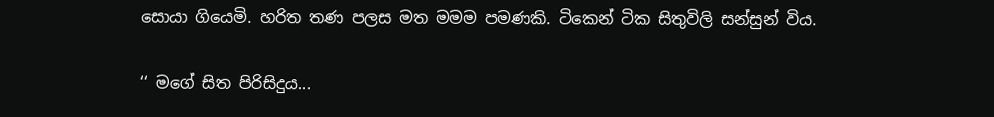සොයා ගියෙමි. හරිත තණ පලස මත මමම පමණකි. ටිකෙන් ටික සිතුවිලි සන්සුන් විය.

‘‘ මගේ සිත පිරිසිදුය...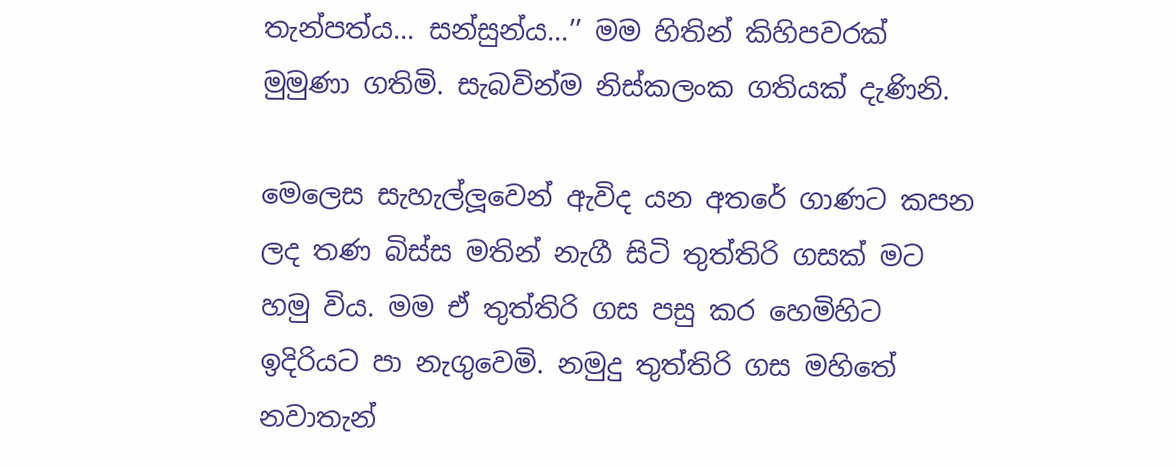තැන්පත්ය... සන්සුන්ය...’’ මම හිතින් කිහිපවරක් මුමුණා ගතිමි. සැබවින්ම නිස්කලංක ගතියක් දැණිනි.

මෙලෙස සැහැල්ලූවෙන් ඇවිද යන අතරේ ගාණට කපන ලද තණ බිස්ස මතින් නැගී සිටි තුත්තිරි ගසක් මට හමු විය. මම ඒ තුත්තිරි ගස පසු කර හෙමිහිට ඉදිරියට පා නැගුවෙමි. නමුදු තුත්තිරි ගස මහිතේ නවාතැන්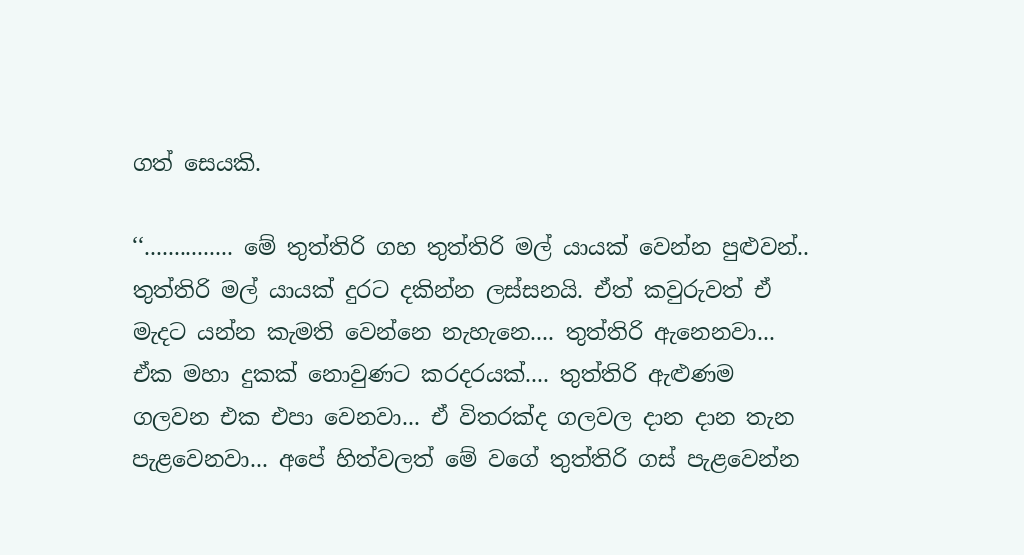ගත් සෙයකි.

‘‘............... මේ තුත්තිරි ගහ තුත්තිරි මල් යායක් වෙන්න පුළුවන්.. තුත්තිරි මල් යායක් දුරට දකින්න ලස්සනයි. ඒත් කවුරුවත් ඒ මැදට යන්න කැමති වෙන්නෙ නැහැනෙ.... තුත්තිරි ඇනෙනවා... ඒක මහා දුකක් නොවුණට කරදරයක්.... තුත්තිරි ඇළුණම ගලවන එක එපා වෙනවා... ඒ විතරක්ද ගලවල දාන දාන තැන පැළවෙනවා... අපේ හිත්වලත් මේ වගේ තුත්තිරි ගස් පැළවෙන්න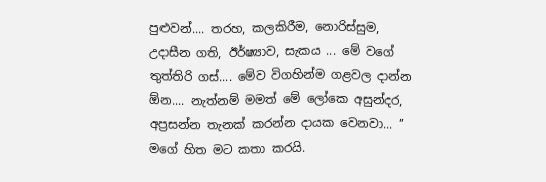පුළුවන්.... තරහ, කලකිරීම, නොරිස්සුම, උදාසීන ගති, ඊර්ෂ්‍යාව, සැකය ... මේ වගේ තුත්තිරි ගස්.... මේව විගහින්ම ගළවල දාන්න  ඕන.... නැත්නම් මමත් මේ ලෝකෙ අසුන්දර, අප්‍රසන්න තැනක් කරන්න දායක වෙනවා... ’’
මගේ හිත මට කතා කරයි.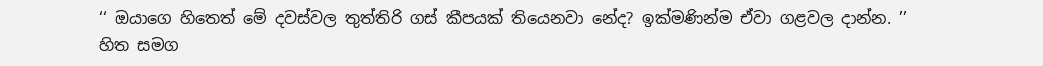‘‘ ඔයාගෙ හිතෙත් මේ දවස්වල තුත්තිරි ගස් කීපයක් තියෙනවා නේද? ඉක්මණින්ම ඒවා ගළවල දාන්න. ’’
හිත සමග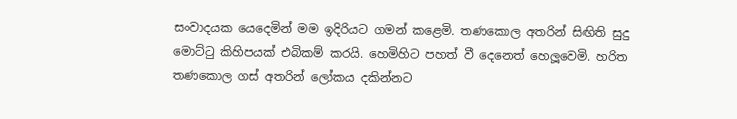සංවාදයක යෙදෙමින් මම ඉදිරියට ගමන් කළෙමි. තණකොල අතරින් සිඟිති සුදු මොට්ටු කිහිපයක් එබිකම් කරයි. හෙමිහිට පහත් වී දෙනෙත් හෙලූවෙමි. හරිත තණකොල ගස් අතරින් ලෝකය දකින්නට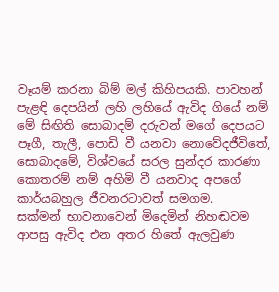වෑයම් කරනා බිම් මල් කිහිපයකි. පාවහන් පැළඳි දෙපයින් ලහි ලහියේ ඇවිද ගියේ නම් මේ සිඟිති සොබාදම් දරුවන් මගේ දෙපයට පෑගී, තැලී, පොඩි වී යනවා නොවේදජීවිතේ, සොබාදමේ, විශ්වයේ සරල සුන්දර කාරණා කොතරම් නම් අහිමි වී යනවාද අපගේ කාර්යබහුල ජීවනරටාවත් සමගම.
සක්මන් භාවනාවෙන් මිදෙමින් නිහඬවම ආපසු ඇවිද එන අතර හිතේ ඇලවුණ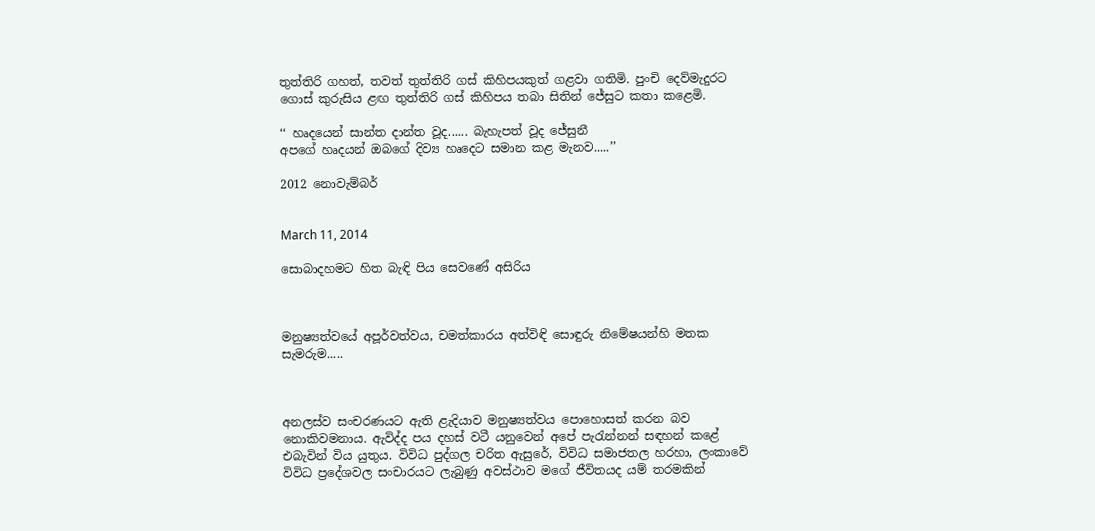තුත්තිරි ගහත්, තවත් තුත්තිරි ගස් කිහිපයකුත් ගළවා ගතිමි. පුංචි දෙව්මැදුරට ගොස් කුරුසිය ළඟ තුත්තිරි ගස් කිහිපය තබා සිතින් ජේසුට කතා කළෙමි.

‘‘ හෘදයෙන් සාන්ත දාන්ත වූද...... බැහැපත් වූද ජේසුනී
අපගේ හෘදයන් ඔබගේ දිව්‍ය හෘදෙට සමාන කළ මැනව.....’’

2012 නොවැම්බර්


March 11, 2014

සොබාදහමට හිත බැඳි පිය සෙවණේ අසිරිය



මනුෂ්‍යත්වයේ අපූර්වත්වය, චමත්කාරය අත්විඳි සොඳුරු නිමේෂයන්හි මතක සැමරුම.....



අනලස්ව සංචරණයට ඇති ළැදියාව මනුෂ්‍යත්වය පොහොසත් කරන බව නොකිවමනාය. ඇවිද්ද පය දහස් වටී යනුවෙන් අපේ පැරැන්නන් සඳහන් කළේ එබැවින් විය යුතුය. විවිධ පුද්ගල චරිත ඇසුරේ, විවිධ සමාජතල හරහා, ලංකාවේ විවිධ ප්‍රදේශවල සංචාරයට ලැබුණු අවස්ථාව මගේ ජීවිතයද යම් තරමකින්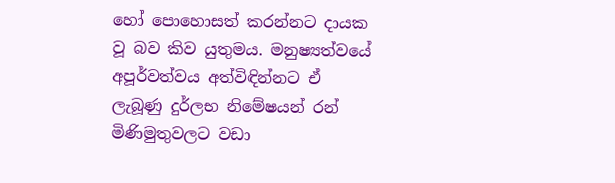හෝ පොහොසත් කරන්නට දායක වූ බව කිව යුතුමය. මනුෂ්‍යත්වයේ අපූර්වත්වය අත්විඳින්නට ඒ ලැබූණු දුර්ලභ නිමේෂයන් රන් මිණිමුතුවලට වඩා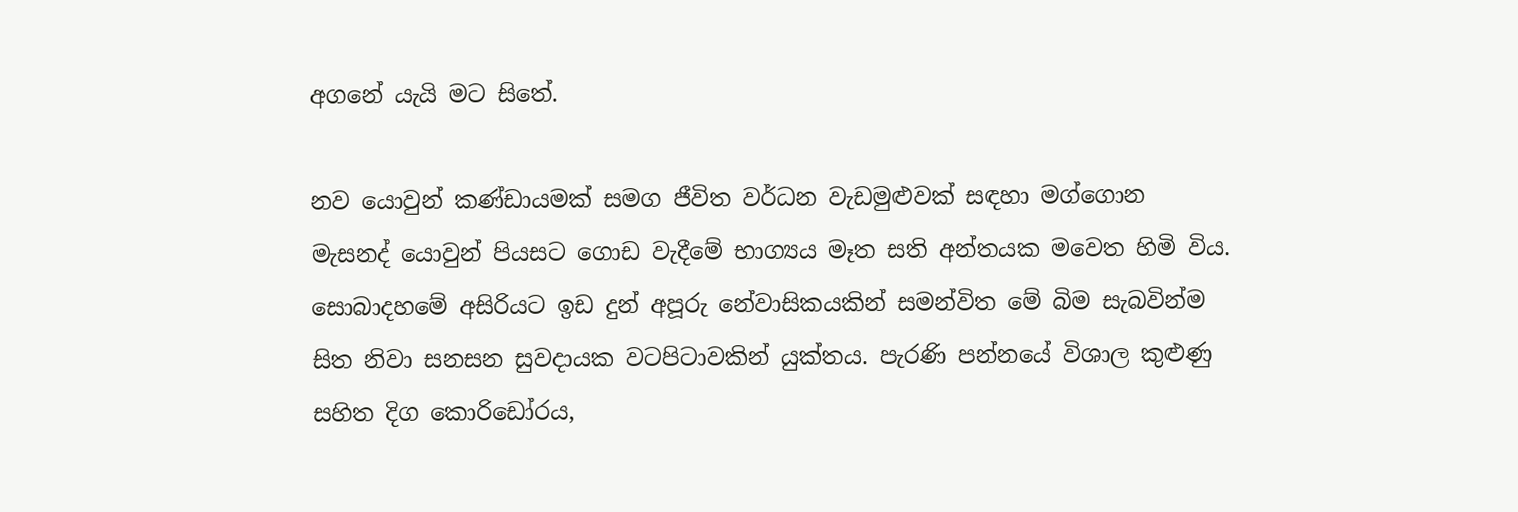අගනේ යැයි මට සිතේ.

නව යොවුන් කණ්ඩායමක් සමග ජීවිත වර්ධන වැඩමුළුවක් සඳහා මග්ගොන මැසනද් යොවුන් පියසට ගොඩ වැදීමේ භාග්‍යය මෑත සති අන්තයක මවෙත හිමි විය. සොබාදහමේ අසිරියට ඉඩ දුන් අපූරු නේවාසිකයකින් සමන්විත මේ බිම සැබවින්ම සිත නිවා සනසන සුවදායක වටපිටාවකින් යුක්තය. පැරණි පන්නයේ විශාල කුළුණු සහිත දිග කොරිඩෝරය,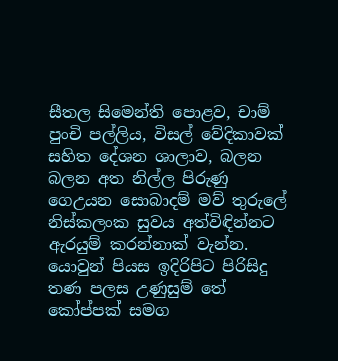සීතල සිමෙන්ති පොළව, චාම් පුංචි පල්ලිය, විසල් වේදිකාවක් සහිත දේශන ශාලාව, බලන බලන අත නිල්ල පිරුණු  ගෙඋයන සොබාදම් මව් තුරුලේ නිස්කලංක සුවය අත්විඳින්නට ඇරයුම් කරන්නාක් වැන්න. යොවුන් පියස ඉදිරිපිට පිරිසිදු තණ පලස උණුසුම් තේ කෝප්පක් සමග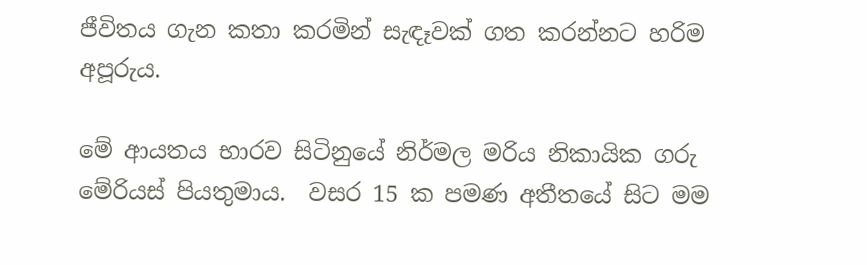ජීවිතය ගැන කතා කරමින් සැඳෑවක් ගත කරන්නට හරිම අපූරුය.

මේ ආයතය භාරව සිටිනුයේ නිර්මල මරිය නිකායික ගරු මේරියස් පියතුමාය.  වසර 15 ක පමණ අතීතයේ සිට මම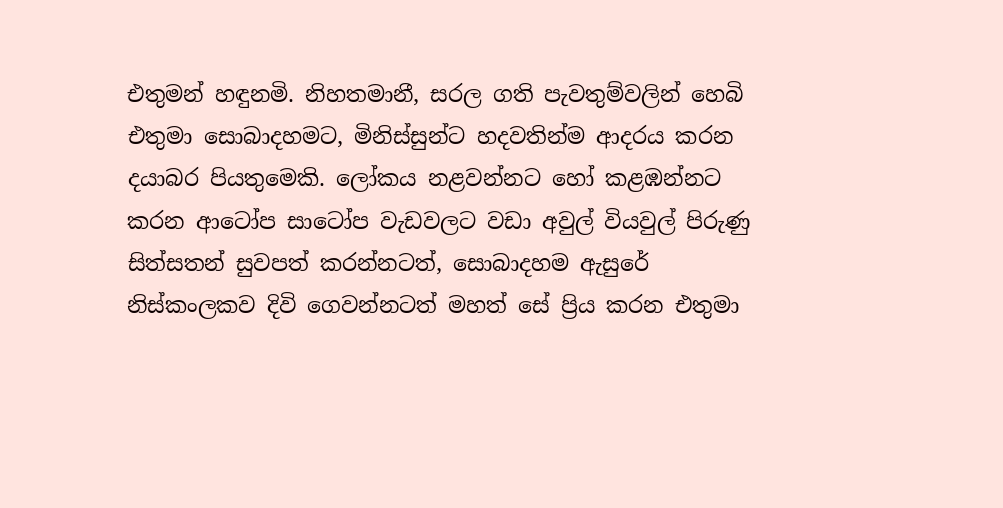එතුමන් හඳුනමි. නිහතමානී, සරල ගති පැවතුම්වලින් හෙබි එතුමා සොබාදහමට, මිනිස්සුන්ට හදවතින්ම ආදරය කරන දයාබර පියතුමෙකි. ලෝකය නළවන්නට හෝ කළඹන්නට කරන ආටෝප සාටෝප වැඩවලට වඩා අවුල් වියවුල් පිරුණු සිත්සතන් සුවපත් කරන්නටත්, සොබාදහම ඇසුරේ නිස්කංලකව දිවි ගෙවන්නටත් මහත් සේ ප්‍රිය කරන එතුමා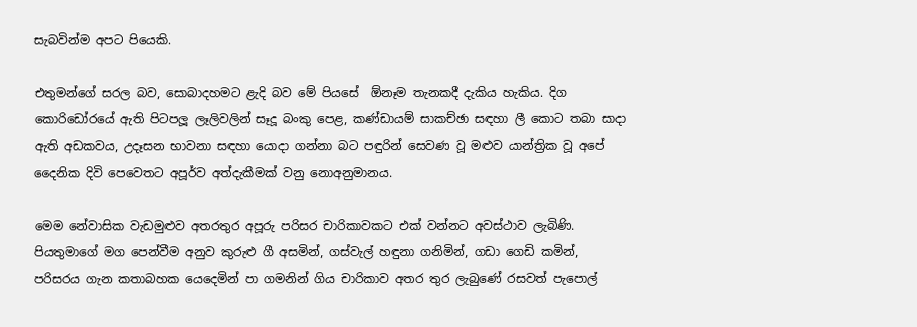සැබවින්ම අපට පියෙකි.

එතුමන්ගේ සරල බව, සොබාදහමට ළැදි බව මේ පියසේ  ඕනෑම තැනකදී දැකිය හැකිය. දිග කොරිඩෝරයේ ඇති පිටපලූ ලෑලිවලින් සෑදූ බංකු පෙළ, කණ්ඩායම් සාකච්ඡා සඳහා ලී කොට තබා සාදා ඇති අඩකවය, උදෑසන භාවනා සඳහා යොදා ගන්නා බට පඳුරින් සෙවණ වූ මළුව යාන්ත්‍රික වූ අපේ දෛනික දිවි පෙවෙතට අපූර්ව අත්දැකීමක් වනු නොඅනුමානය.

මෙම නේවාසික වැඩමුළුව අතරතුර අපූරු පරිසර චාරිකාවකට එක් වන්නට අවස්ථාව ලැබිණි. පියතුමාගේ මග පෙන්වීම අනුව කුරුළු ගී අසමින්, ගස්වැල් හඳුනා ගනිමින්, ගඩා ගෙඩි කමින්, පරිසරය ගැන කතාබහක යෙදෙමින් පා ගමනින් ගිය චාරිකාව අතර තුර ලැබුණේ රසවත් පැපොල්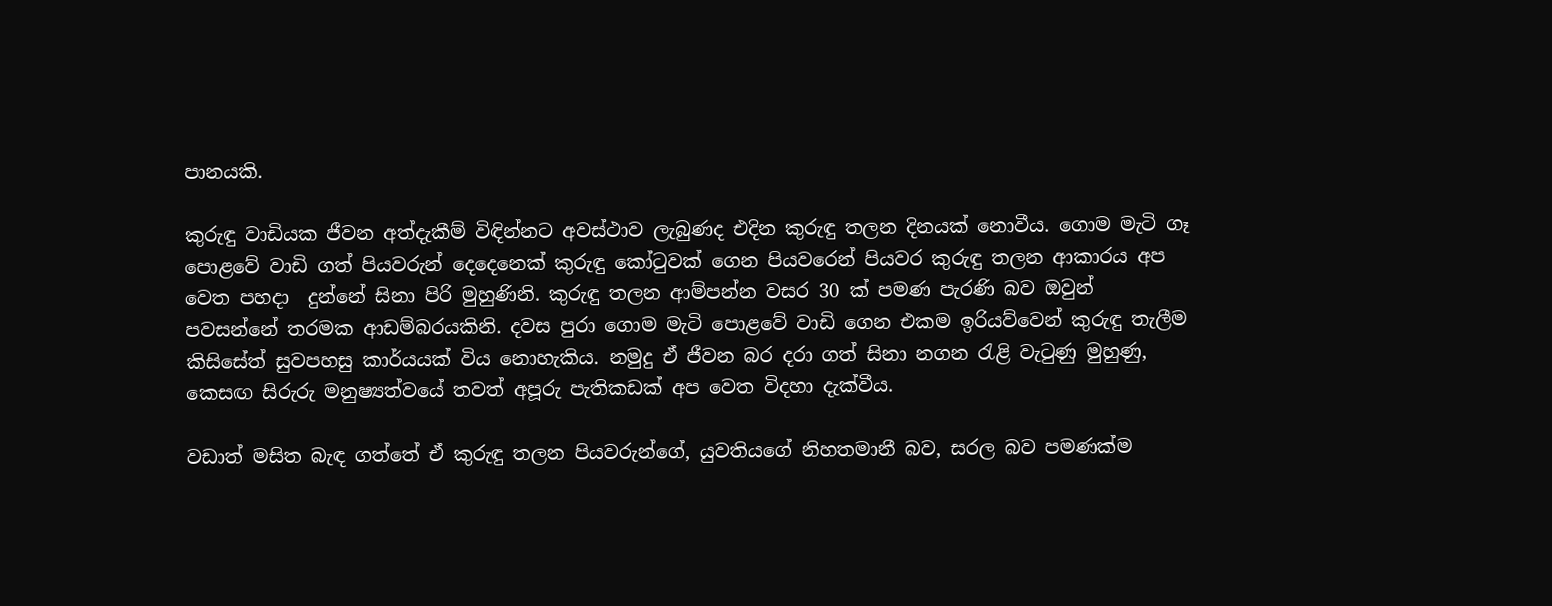පානයකි.

කුරුඳු වාඩියක ජීවන අත්දැකීම් විඳින්නට අවස්ථාව ලැබුණද එදින කුරුඳු තලන දිනයක් නොවීය. ගොම මැටි ගෑ පොළවේ වාඩි ගත් පියවරුන් දෙදෙනෙක් කුරුඳු කෝටුවක් ගෙන පියවරෙන් පියවර කුරුඳු තලන ආකාරය අප වෙත පහදා  දුන්නේ සිනා පිරි මුහුණිනි. කුරුඳු තලන ආම්පන්න වසර 30 ක් පමණ පැරණි බව ඔවුන් පවසන්නේ තරමක ආඩම්බරයකිනි. දවස පුරා ගොම මැටි පොළවේ වාඩි ගෙන එකම ඉරියව්වෙන් කුරුඳු තැලීම කිසිසේත් සුවපහසු කාර්යයක් විය නොහැකිය. නමුදු ඒ ජීවන බර දරා ගත් සිනා නගන රැළි වැටුණු මුහුණු, කෙසඟ සිරුරු මනුෂ්‍යත්වයේ තවත් අපූරු පැතිකඩක් අප වෙත විදහා දැක්වීය.

වඩාත් මසිත බැඳ ගත්තේ ඒ කුරුඳු තලන පියවරුන්ගේ, යුවතියගේ නිහතමානී බව, සරල බව පමණක්ම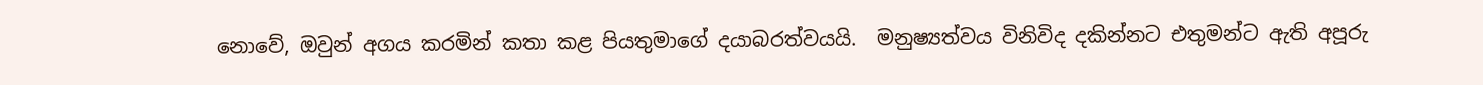නොවේ, ඔවුන් අගය කරමින් කතා කළ පියතුමාගේ දයාබරත්වයයි.  මනුෂ්‍යත්වය විනිවිද දකින්නට එතුමන්ට ඇති අපූරු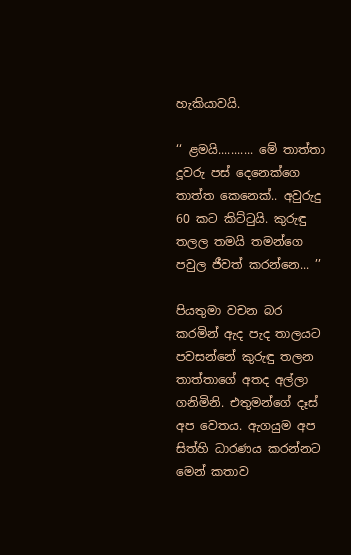හැකියාවයි.

‘‘ ළමයි........... මේ තාත්තා දූවරු පස් දෙනෙක්ගෙ තාත්ත කෙනෙක්.. අවුරුදු 60 කට කිට්ටුයි. කුරුඳු තලල තමයි තමන්ගෙ පවුල ජීවත් කරන්නෙ... ’’

පියතුමා වචන බර කරමින් ඇද පැද තාලයට පවසන්නේ කුරුඳු තලන තාත්තාගේ අතද අල්ලා ගනිමිනි. එතුමන්ගේ දෑස් අප වෙතය. ඇගයුම අප සිත්හි ධාරණය කරන්නට මෙන් කතාව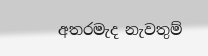අතරමැද නැවතුම්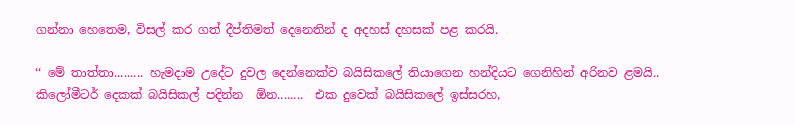ගන්නා හෙතෙම, විසල් කර ගත් දීප්තිමත් දෙනෙතින් ද අදහස් දහසක් පළ කරයි.

‘‘ මේ තාත්තා......... හැමදාම උදේට දුවල දෙන්නෙක්ව බයිසිකලේ තියාගෙන හන්දියට ගෙනිහින් අරිනව ළමයි.. කිලෝමීටර් දෙකක් බයිසිකල් පදින්න  ඕන........  එක දුවෙක් බයිසිකලේ ඉස්සරහ,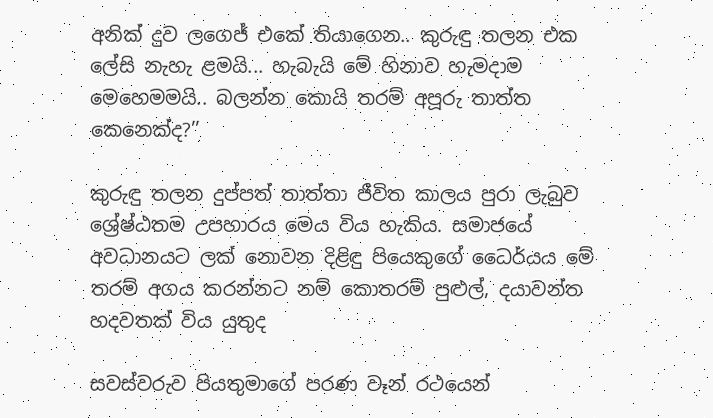අනික් දුව ලගෙජ් එකේ තියාගෙන.. කුරුඳු තලන එක ලේසි නැහැ ළමයි... හැබැයි මේ හිනාව හැමදාම මෙහෙමමයි.. බලන්න කොයි තරම් අපූරු තාත්ත කෙනෙක්ද?’’

කුරුඳු තලන දුප්පත් තාත්තා ජීවිත කාලය පුරා ලැබුව ශ්‍රේෂ්ඨතම උපහාරය මෙය විය හැකිය. සමාජයේ අවධානයට ලක් නොවන දිළිඳු පියෙකුගේ ධෛර්යය මේ තරම් අගය කරන්නට නම් කොතරම් පුළුල්, දයාවන්ත හදවතක් විය යුතුද

සවස්වරුව පියතුමාගේ පරණ වෑන් රථයෙන්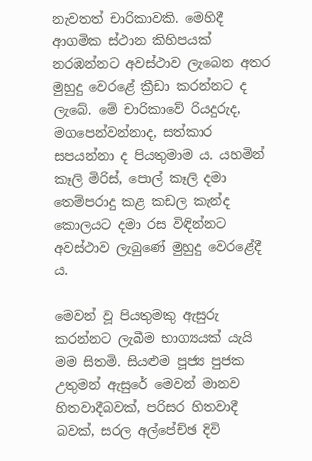නැවතත් චාරිකාවකි. මෙහිදී ආගමික ස්ථාන කිහිපයක් නරඹන්නට අවස්ථාව ලැබෙන අතර මුහුදු වෙරළේ ක්‍රීඩා කරන්නට ද ලැබේ. මේ චාරිකාවේ රියදුරුද, මගපෙන්වන්නාද, සත්කාර සපයන්නා ද පියතුමාම ය. යහමින් කෑලි මිරිස්, පොල් කෑලි දමා තෙම්පරාදු කළ කඩල කැන්ද කොලයට දමා රස විඳින්නට අවස්ථාව ලැබුණේ මුහුදු වෙරළේදී ය.

මෙවන් වූ පියතුමකු ඇසුරු කරන්නට ලැබීම භාග්‍යයක් යැයි මම සිතමි. සියළුම පූජ්‍ය පුජක උතුමන් ඇසුරේ මෙවන් මානව හිතවාදීබවක්, පරිසර හිතවාදී බවක්, සරල අල්පේච්ඡ දිවි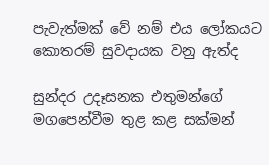පැවැත්මක් වේ නම් එය ලෝකයට කොතරම් සුවදායක වනු ඇත්ද

සුන්දර උදෑසනක එතුමන්ගේ මගපෙන්වීම තුළ කළ සක්මන්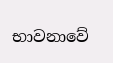භාවනාවේ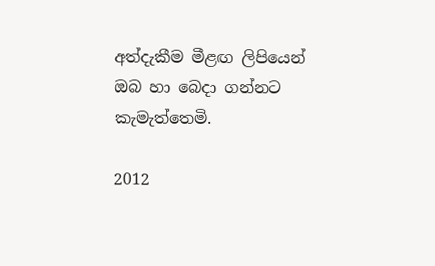අත්දැකීම මීළඟ ලිපියෙන් ඔබ හා බෙදා ගන්නට කැමැත්තෙමි.

2012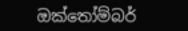ඔක්තෝම්බර්